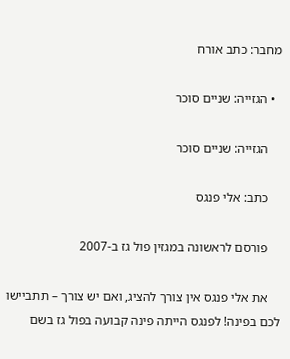מחבר: כתב אורח

  • הגזייה: שניים סוכר

    הגזייה: שניים סוכר

    כתב: אלי פנגס

    פורסם לראשונה במגזין פול גז ב-2007

    את אלי פנגס אין צורך להציג, ואם יש צורך – תתביישו לכם בפינה! לפנגס הייתה פינה קבועה בפול גז בשם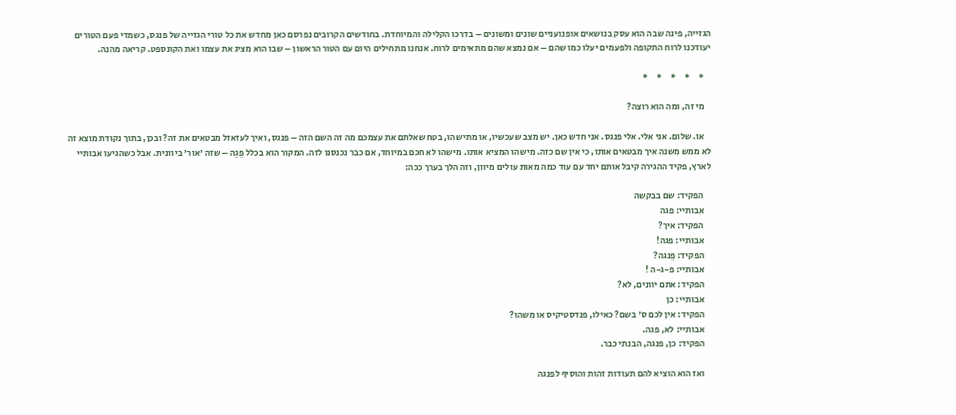הגזייה, פינה שבה הוא עסק בנושאים אופנועניים שונים ומשונים – בדרכו הקלילה והמיוחדת. בחודשים הקרובים נפרסם כאן מחדש את כל טורי הגזייה של פנגס, כשמדי פעם הטורים יעודכנו לרוח התקופה ולפעמים יעלו כמו שהם – אם נמצא שהם מתאימים לרוח. אנחנו מתחילים היום עם הטור הראשון – שבו הוא מציג את עצמו ואת הקונספט. קריאה מהנה.

    *     *     *     *     *

    מי זה, ומה הוא רוצה?

    או. שלום. אני אלי. אלי פנגס. אני חדש כאן. יש מצב שעכשיו, או מתישהו, בטח שאלתם את עצמכם מה זה השם הזה – פנגס, ואיך לעזאזל מבטאים את זה? ובכן, בתוך נקודת מוצא זה לא ממש משנה איך מבטאים אותו, כי אין שם כזה. מישהו המציא אותו. מישהו לא חכם במיוחד, אם כבר נכנסנו לזה. המקור הוא בכלל פֵגַה – שזה 'אור' ביוונית. אבל כשהגיעו אבותיי לארץ, פקיד ההגירה קיבל אותם יחד עם עוד כמה מאות עולים מיוון, וזה הלך בערך ככה:

    הפקיד: שם בבקשה
    אבותיי: פגה
    הפקיד: איך?
    אבותיי: פגה!
    הפקיד: פֵנגה?
    אבותיי: פ-ג-ה !
    הפקיד: אתם יוונים, לא?
    אבותיי: כן
    הפקיד: אין לכם ס' בשם? כאילו, פנדסטיקיס או משהו?
    אבותיי: לא, פגה.
    הפקיד: כן, פנגה, הבנתי כבר.

    ואז הוא הוציא להם תעודות זהות והוסיף לפנגה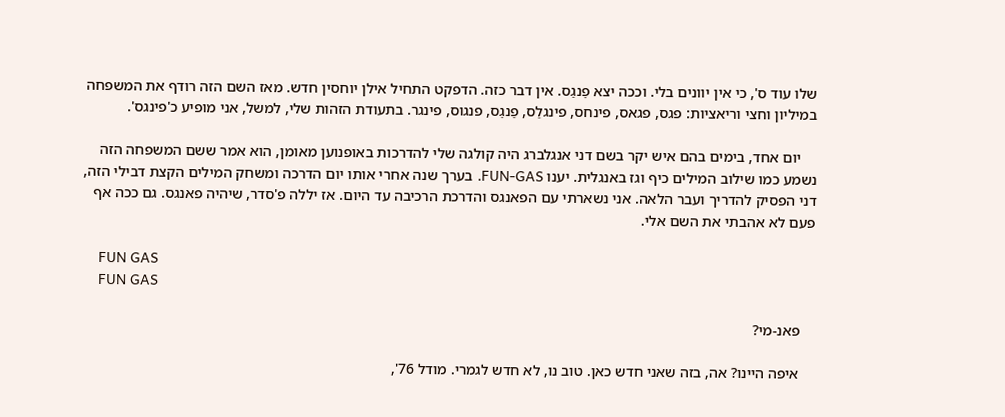שלו עוד ס', כי אין יוונים בלי. וככה יצא פֵנגַס. אין דבר כזה. הדפקט התחיל אילן יוחסין חדש. מאז השם הזה רודף את המשפחה במיליון וחצי וריאציות: פגס, פגאס, פינחס, פינגלַס, פַנגֵס, פנגוס, פינגר. בתעודת הזהות שלי, למשל, אני מופיע כ'פינגס'.

    יום אחד, בימים בהם איש יקר בשם דני אנגלברג היה קולגה שלי להדרכות באופנוען מאומן, הוא אמר ששם המשפחה הזה נשמע כמו שילוב המילים כיף וגז באנגלית. יענו FUN-GAS. בערך שנה אחרי אותו יום הדרכה ומשחק המילים הקצת דבילי הזה, דני הפסיק להדריך ועבר הלאה. אני נשארתי עם הפאנגס והדרכת הרכיבה עד היום. אז יללה פ'סדר, שיהיה פאנגס. גם ככה אף פעם לא אהבתי את השם אלי.

    FUN GAS
    FUN GAS

    פאנ-מי?

    איפה היינו? אה, בזה שאני חדש כאן. טוב נו, לא חדש לגמרי. מודל 76',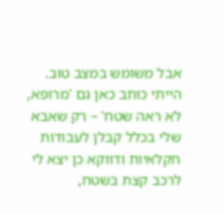אבל משומש במצב טוב. הייתי כותב כאן גם 'מרופא, לא ראה שטח' – רק שאבא שלי בכלל קבלן לעבודות חקלאיות ודווקא כן יצא לי לרכב קצת בשטח,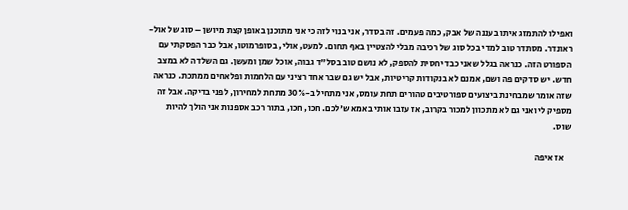ואפילו להתמזג איתו בעננה של אבק, כמה פעמים. זה בסדר, אני בנוי לזה כי אני מתוכנן באופן קצת מיושן – סוג של אול-ראונדר. מסתדר טוב למדי בכל סוג של רכיבה מבלי להצטיין באף תחום. למעט, אולי, בסופרמוטו, אבל כבר הפסקתי עם הספורט הזה. כנראה בגלל שאני כבד יחסית להספק, לא נושם טוב בסל"ד גבוה, אוכל שמן ומעשן. גם השלדה לא במצב חדש. יש סדקים פה ושם, אמנם לא בנקודות קריטיות, אבל יש גם שבר אחד רציני עם הלחמות ופלאחים ממתכת. כנראה שזה אומר שמבחינת ביצועים ספורטיבים טהורים תחת עומס, אני מתחיל ב-30% מתחת למחירון, לפני בדיקה. אבל זה מספיק לי ואני גם לא מתכוון למכור בקרוב, אז עזבו אותי באמא ש'לכם. חכו, חכו, בתור רכב אספנות אני הולך להיות שוס.

    אז איפה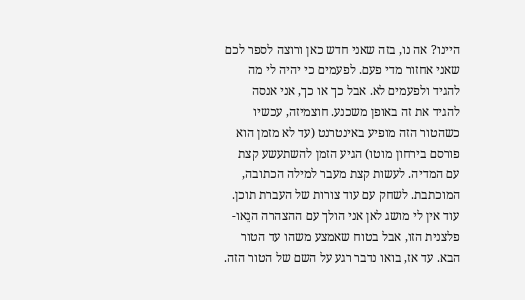היינו? אה נו, בזה שאני חדש כאן ורוצה לספר לכם שאני אחזור מדי פעם. לפעמים כי יהיה לי מה להגיד ולפעמים לא. אבל כך או כך, אני אנסה להגיד את זה באופן משכנע. חוצמיזה, עכשיו כשהטור הזה מופיע באינטרנט (עד לא מזמן הוא פורסם בירחון מוטו) הגיע הזמן להשתעשע קצת עם המדיה. לעשות קצת מעבר למילה הכתובה, המוכתבת. לשחק עם עוד צורות של העברת תוכן. עוד אין לי מושג לאן אני הולך עם ההצהרה הנֵאו-פלצנית הזו, אבל בטוח שאמצע משהו עד הטור הבא. עד אז, בואו נדבר רגע על השם של הטור הזה.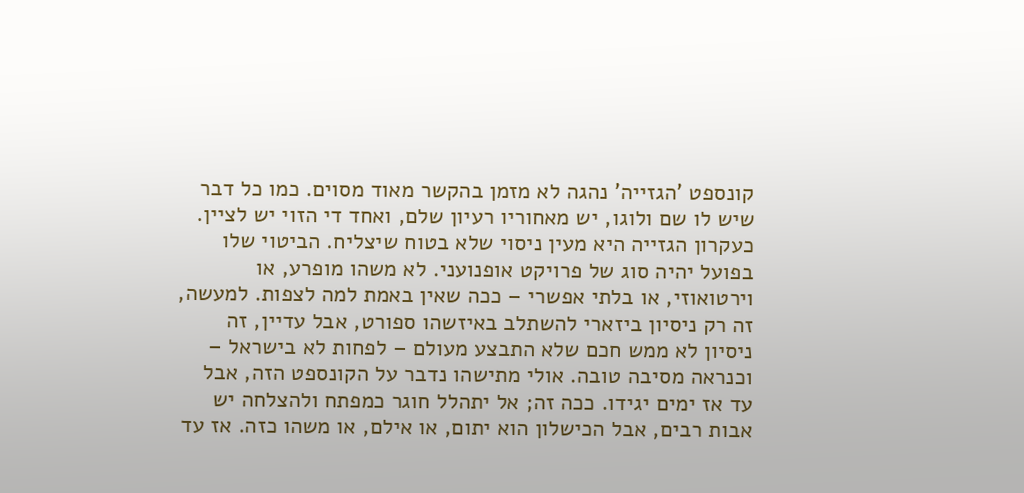קונספט 'הגזייה' נהגה לא מזמן בהקשר מאוד מסוים. כמו כל דבר שיש לו שם ולוגו, יש מאחוריו רעיון שלם, ואחד די הזוי יש לציין. כעקרון הגזייה היא מעין ניסוי שלא בטוח שיצליח. הביטוי שלו בפועל יהיה סוג של פרויקט אופנועני. לא משהו מופרע, או וירטואוזי, או בלתי אפשרי – ככה שאין באמת למה לצפות. למעשה, זה רק ניסיון ביזארי להשתלב באיזשהו ספורט, אבל עדיין, זה ניסיון לא ממש חכם שלא התבצע מעולם – לפחות לא בישראל – וכנראה מסיבה טובה. אולי מתישהו נדבר על הקונספט הזה, אבל עד אז ימים יגידו. ככה זה; אל יתהלל חוגר כמפתח ולהצלחה יש אבות רבים, אבל הכישלון הוא יתום, או אילם, או משהו כזה. אז עד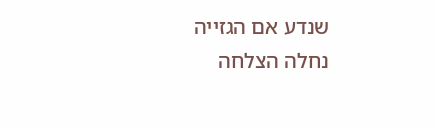שנדע אם הגזייה נחלה הצלחה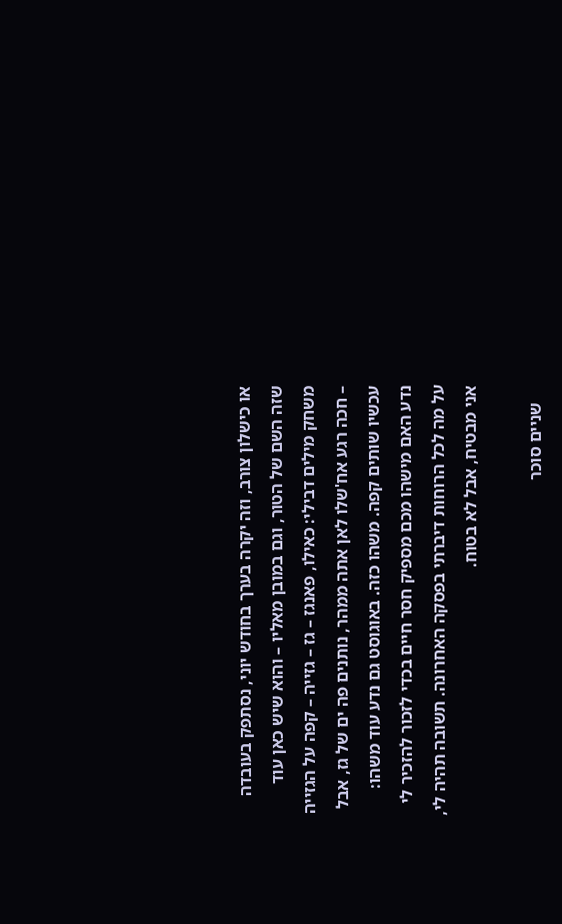או כישלון צורב, וזה יקרה בערך בחודש יוני, נסתפק בעובדה שזה השם של הטור, וגם במובן מאליו – והוא שיש כאן עוד משחק מילים דבילי: כאילו, פאנגז – גז – גזייה – קפה על הגזייה – חכה רגע אח'שלו לאן אתה ממהר, נותנים פה ים של גז, אבל עכשיו שותים קפה. משהו כזה. באוגוסט גם נדע עוד משהו: נדע האם מישהו מכם מספיק חסר חיים בכדי לזכור להזכיר לי על מה לכל הרוחות דיברתי בפסקה האחרונה. תשובה תהיה לי, אני מבטיח, אבל לא בטוח.

    שניים סוכר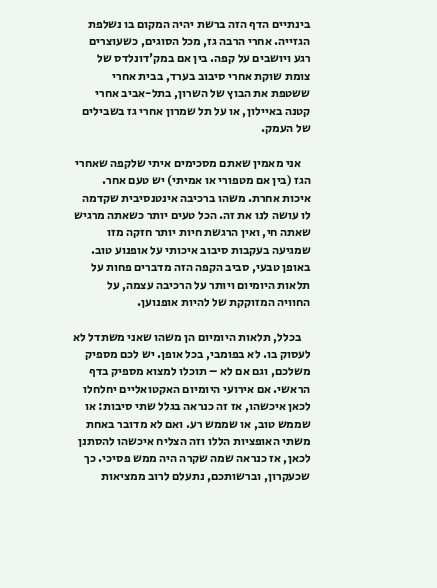בינתיים הדף הזה ברשת יהיה המקום בו נשלפת הגזייה. אחרי הרבה גז, מכל הסוגים, כשעוצרים רגע ויושבים על קפה. בין אם במק'דונלדס של צומת שוקת אחרי סיבוב בערד, בבית אחרי ששטפת את הבוץ של השרון, בתל-אביב אחרי קטנה באיילון, או על תל שמרון אחרי גז בשבילים של העמק.

    אני מאמין שאתם מסכימים איתי שלקפה שאחרי הגז (בין אם מטפורי או אמיתי) יש טעם אחר. איכות אחרת. משהו ברכיבה אינטנסיבית שקדמה לו עושה לנו את זה. הכל טעים יותר כשאתה מרגיש שאתה חי, ואין הרגשת חיות יותר חזקה מזו שמגיעה בעקבות סיבוב איכותי על אופנוע טוב. באופן טבעי, סביב הקפה הזה מדברים פחות על תלאות היומיום ויותר על הרכיבה עצמה, על החוויה המזוקקת של להיות אופנוען.

    בכלל, תלאות היומיום הן משהו שאני משתדל לא לעסוק בו. לא בפומבי, בכל אופן. יש לכם מספיק משלכם, וגם אם לא – תוכלו למצוא מספיק בדף הראשי. אם אירועי היומיום האקטואליים יחלחלו לכאן איכשהו, אז זה כנראה בגלל שתי סיבות: או שממש טוב, או שממש רע. ואם לא מדובר באחת משתי האופציות הללו וזה הצליח איכשהו להסתנן לכאן, אז כנראה שמה שקרה היה ממש פסיכי. כך שכעקרון, וברשותכם, נתעלם לרוב ממציאות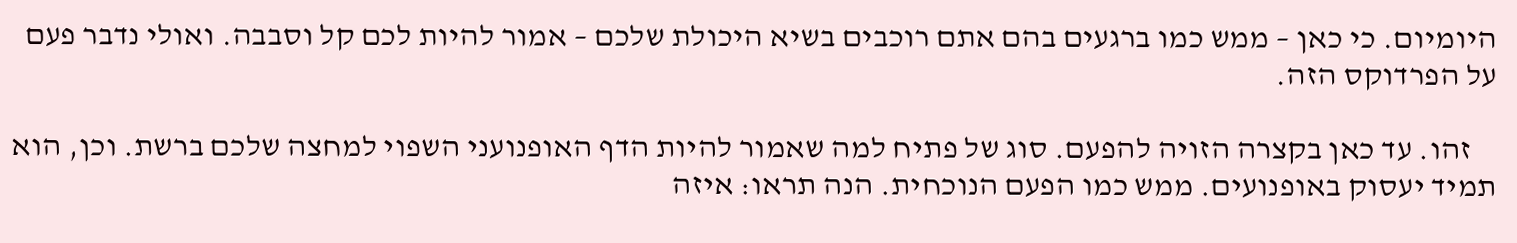היומיום. כי כאן – ממש כמו ברגעים בהם אתם רוכבים בשיא היכולת שלכם – אמור להיות לכם קל וסבבה. ואולי נדבר פעם על הפרדוקס הזה.

    זהו. עד כאן בקצרה הזויה להפעם. סוג של פתיח למה שאמור להיות הדף האופנועני השפוי למחצה שלכם ברשת. וכן, הוא תמיד יעסוק באופנועים. ממש כמו הפעם הנוכחית. הנה תראו: איזה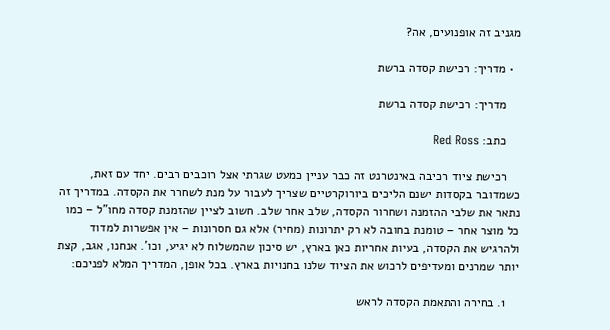מגניב זה אופנועים, אה?

  • מדריך: רכישת קסדה ברשת

    מדריך: רכישת קסדה ברשת

    כתב: Red Ross

    רכישת ציוד רכיבה באינטרנט זה כבר עניין כמעט שגרתי אצל רוכבים רבים. יחד עם זאת, כשמדובר בקסדות ישנם הליכים ביורוקרטיים שצריך לעבור על מנת לשחרר את הקסדה. במדריך זה נתאר את שלבי ההזמנה ושחרור הקסדה, שלב אחר שלב. חשוב לציין שהזמנת קסדה מחו"ל – כמו כל מוצר אחר – טומנת בחובה לא רק יתרונות (מחיר) אלא גם חסרונות – אין אפשרות למדוד ולהרגיש את הקסדה, בעיות אחריות כאן בארץ, יש סיכון שהמשלוח לא יגיע, וכו'. אנחנו, אגב, קצת יותר שמרנים ומעדיפים לרכוש את הציוד שלנו בחנויות בארץ. בכל אופן, המדריך המלא לפניכם:

    1. בחירה והתאמת הקסדה לראש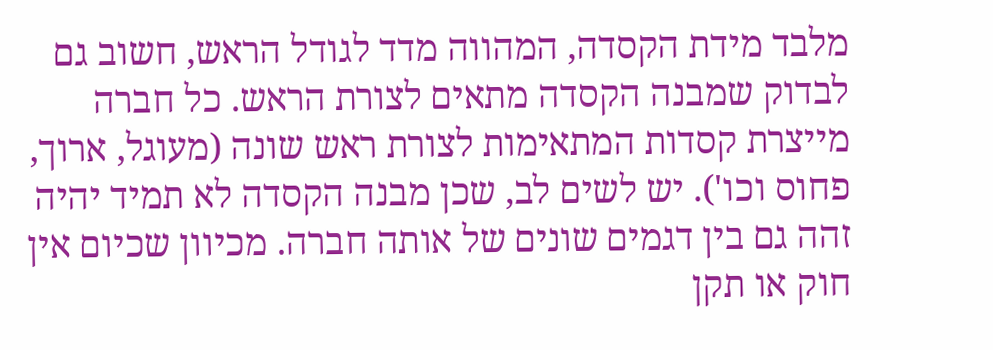מלבד מידת הקסדה, המהווה מדד לגודל הראש, חשוב גם לבדוק שמבנה הקסדה מתאים לצורת הראש. כל חברה מייצרת קסדות המתאימות לצורת ראש שונה (מעוגל, ארוך, פחוס וכו'). יש לשים לב, שכן מבנה הקסדה לא תמיד יהיה זהה גם בין דגמים שונים של אותה חברה. מכיוון שכיום אין חוק או תקן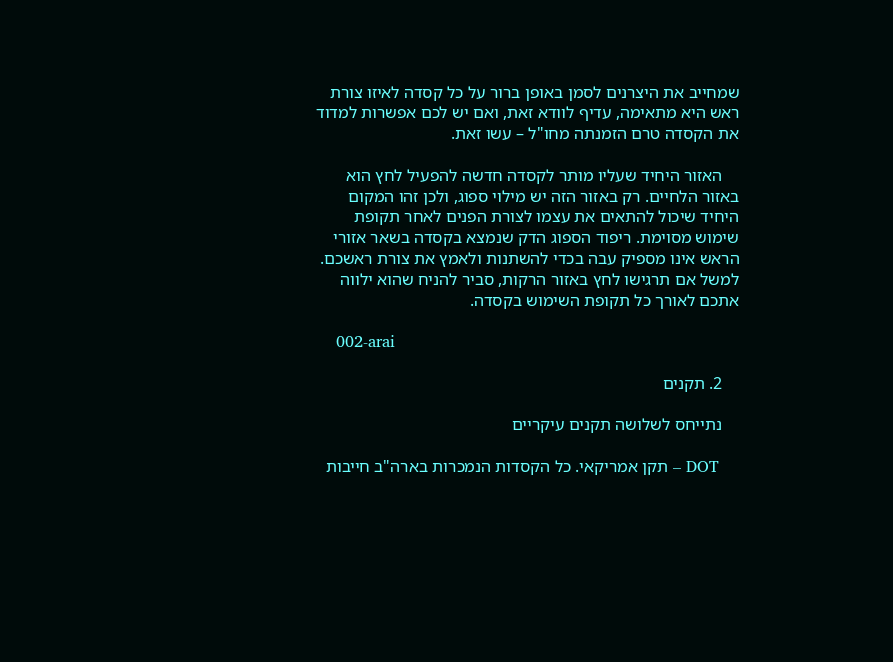שמחייב את היצרנים לסמן באופן ברור על כל קסדה לאיזו צורת ראש היא מתאימה, עדיף לוודא זאת, ואם יש לכם אפשרות למדוד את הקסדה טרם הזמנתה מחו"ל – עשו זאת.

    האזור היחיד שעליו מותר לקסדה חדשה להפעיל לחץ הוא באזור הלחיים. רק באזור הזה יש מילוי ספוג, ולכן זהו המקום היחיד שיכול להתאים את עצמו לצורת הפנים לאחר תקופת שימוש מסוימת. ריפוד הספוג הדק שנמצא בקסדה בשאר אזורי הראש אינו מספיק עבה בכדי להשתנות ולאמץ את צורת ראשכם. למשל אם תרגישו לחץ באזור הרקות, סביר להניח שהוא ילווה אתכם לאורך כל תקופת השימוש בקסדה.

    002-arai

    2. תקנים

    נתייחס לשלושה תקנים עיקריים

    DOT – תקן אמריקאי. כל הקסדות הנמכרות בארה"ב חייבות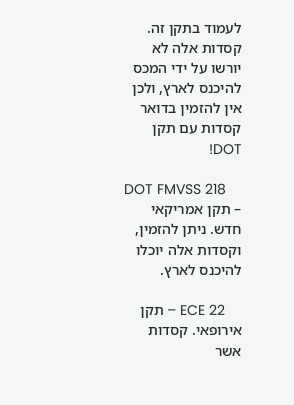לעמוד בתקן זה. קסדות אלה לא יורשו על ידי המכס להיכנס לארץ, ולכן אין להזמין בדואר קסדות עם תקן DOT!

    DOT FMVSS 218 – תקן אמריקאי חדש. ניתן להזמין, וקסדות אלה יוכלו להיכנס לארץ.

    ECE 22 – תקן אירופאי. קסדות אשר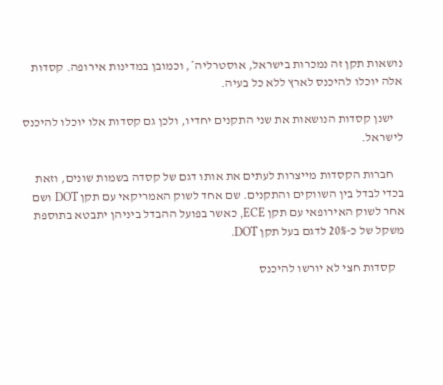נושאות תקן זה נמכרות בישראל, אוסטרליה*, וכמובן במדינות אירופה. קסדות אלה יוכלו להיכנס לארץ ללא כל בעיה.

    ישנן קסדות הנושאות את שני התקנים יחדיו, ולכן גם קסדות אלו יוכלו להיכנס לישראל.

    חברות הקסדות מייצרות לעתים את אותו דגם של קסדה בשמות שונים, וזאת בכדי לבדל בין השווקים והתקנים. שם אחד לשוק האמריקאי עם תקן DOT ושם אחר לשוק האירופאי עם תקן ECE, כאשר בפועל ההבדל ביניהן יתבטא בתוספת משקל של כ-20% לדגם בעל תקן DOT.

    קסדות חצי לא יורשו להיכנס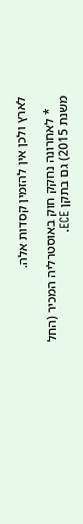לארץ ולכן אין להזמין קסדות אלה.

    * לאחרונה נחקק חוק באוסטרליה המכיר (החל משנת 2015) גם בתקן ECE.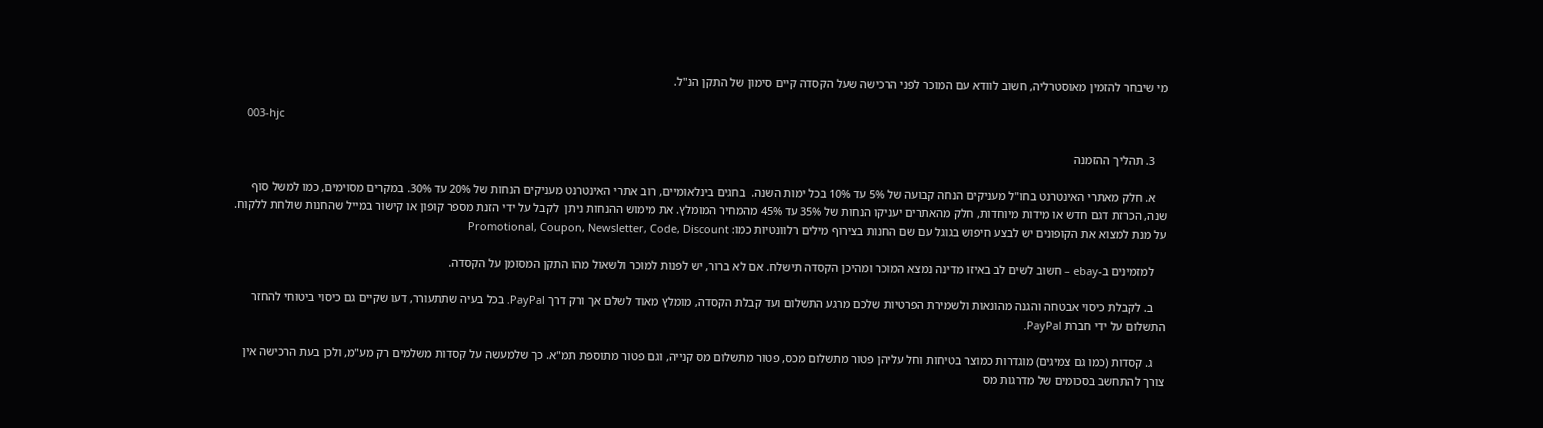מי שיבחר להזמין מאוסטרליה, חשוב לוודא עם המוכר לפני הרכישה שעל הקסדה קיים סימון של התקן הנ"ל.

    003-hjc

    3. תהליך ההזמנה

    א. חלק מאתרי האינטרנט בחו"ל מעניקים הנחה קבועה של 5% עד 10% בכל ימות השנה.  בחגים בינלאומיים, רוב אתרי האינטרנט מעניקים הנחות של 20% עד 30%. במקרים מסוימים, כמו למשל סוף שנה, הכרזת דגם חדש או מידות מיוחדות, חלק מהאתרים יעניקו הנחות של 35% עד 45% מהמחיר המומלץ. את מימוש ההנחות ניתן  לקבל על ידי הזנת מספר קופון או קישור במייל שהחנות שולחת ללקוח. על מנת למצוא את הקופונים יש לבצע חיפוש בגוגל עם שם החנות בצירוף מילים רלוונטיות כמו: Promotional, Coupon, Newsletter, Code, Discount

    למזמינים ב-ebay – חשוב לשים לב באיזו מדינה נמצא המוכר ומהיכן הקסדה תישלח. אם לא ברור, יש לפנות למוכר ולשאול מהו התקן המסומן על הקסדה.

    ב. לקבלת כיסוי אבטחה והגנה מהונאות ולשמירת הפרטיות שלכם מרגע התשלום ועד קבלת הקסדה, מומלץ מאוד לשלם אך ורק דרך PayPal. בכל בעיה שתתעורר, דעו שקיים גם כיסוי ביטוחי להחזר התשלום על ידי חברת PayPal.

    ג. קסדות (כמו גם צמיגים) מוגדרות כמוצר בטיחות וחל עליהן פטור מתשלום מכס, פטור מתשלום מס קנייה, וגם פטור מתוספת תמ"א. כך שלמעשה על קסדות משלמים רק מע"מ, ולכן בעת הרכישה אין צורך להתחשב בסכומים של מדרגות מס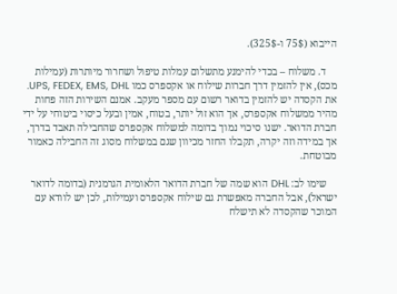הייבוא (75$ ו-325$).

    ד. משלוח – בכדי להימנע מתשלום עמלות טיפול ושחרור מיותרות (עמילות מכס), אין להזמין דרך חברות שילוח או אקספרס כמו UPS, FEDEX, EMS, DHL. את הקסדה יש להזמין בדואר רשום עם מספר מעקב. אמנם השירות הזה פחות מהיר ממשלוח אקספרס, אך הוא זול יותר, בטוח, אמין ובעל כיסוי ביטוחי על ידי חברת הדואר. ישנו סיכוי נמוך בדומה למשלוח אקספרס שהחבילה תאבד בדרך, אך במידה וזה יקרה, תקבלו החזר מכיוון שגם במשלוח מסוג זה החבילה כאמור מבוטחת.

    שימו לב: DHL הוא שמה של חברת הדואר הלאומית הגרמנית (בדומה לדואר ישראל), אבל החברה מאפשרת גם שילוח אקספרס ועמילות, לכן יש לוודא עם המוכר שהקסדה לא תישלח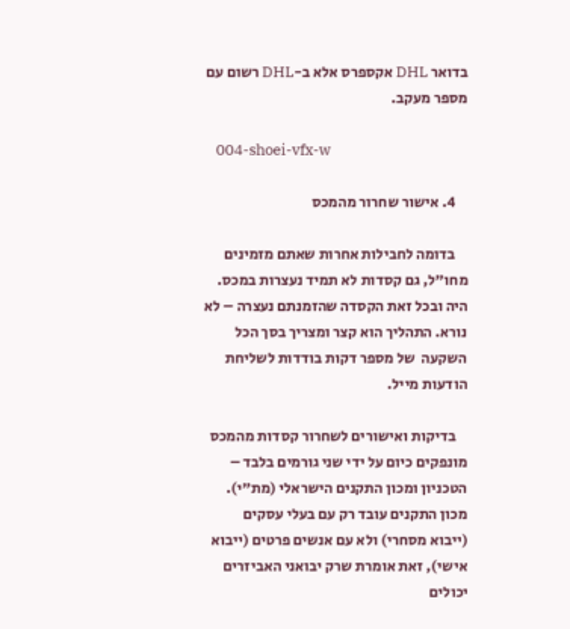בדואר DHL אקספרס אלא ב-DHL רשום עם מספר מעקב.

    004-shoei-vfx-w

    4. אישור שחרור מהמכס

    בדומה לחבילות אחרות שאתם מזמינים מחו"ל, גם קסדות לא תמיד נעצרות במכס. היה ובכל זאת הקסדה שהזמנתם נעצרה – לא נורא. התהליך הוא קצר ומצריך בסך הכל השקעה  של מספר דקות בודדות לשליחת הודעות מייל.

    בדיקות ואישורים לשחרור קסדות מהמכס מונפקים כיום על ידי שני גורמים בלבד – הטכניון ומכון התקנים הישראלי (מת"י). מכון התקנים עובד רק עם בעלי עסקים (ייבוא מסחרי) ולא עם אנשים פרטים (ייבוא אישי), זאת אומרת שרק יבואני האביזרים יכולים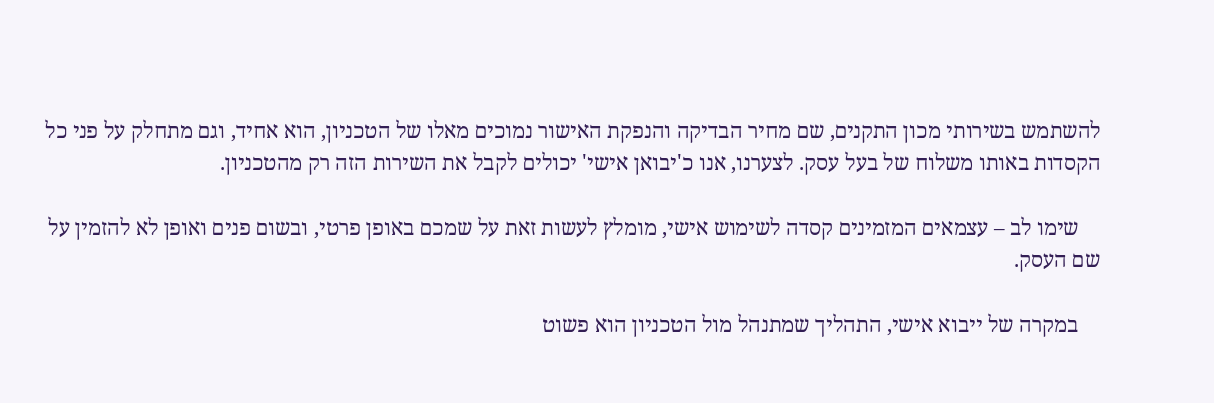להשתמש בשירותי מכון התקנים, שם מחיר הבדיקה והנפקת האישור נמוכים מאלו של הטכניון, הוא אחיד, וגם מתחלק על פני כל הקסדות באותו משלוח של בעל עסק. לצערנו, אנו כ'יבואן אישי' יכולים לקבל את השירות הזה רק מהטכניון.

    שימו לב – עצמאים המזמינים קסדה לשימוש אישי, מומלץ לעשות זאת על שמכם באופן פרטי, ובשום פנים ואופן לא להזמין על שם העסק.

    במקרה של ייבוא אישי, התהליך שמתנהל מול הטכניון הוא פשוט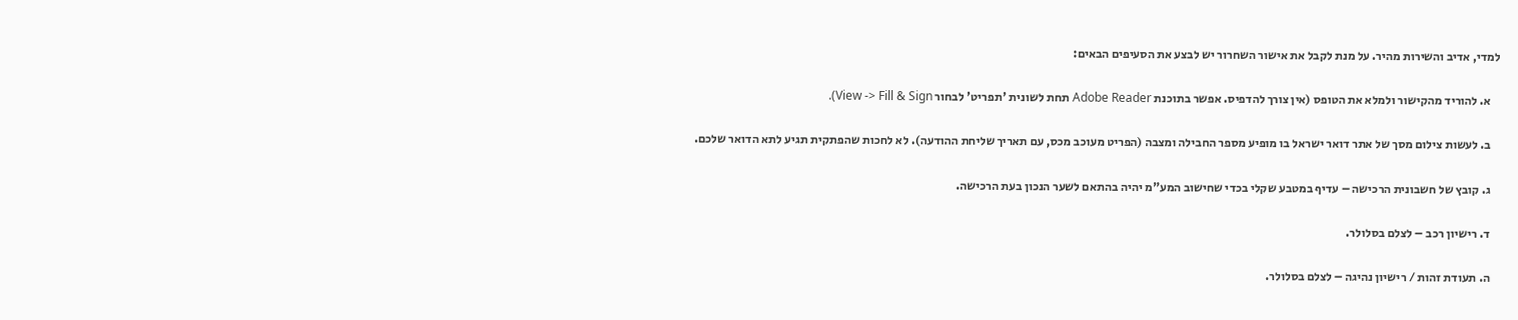למדי, אדיב והשירות מהיר. על מנת לקבל את אישור השחרור יש לבצע את הסעיפים הבאים:

    א. להוריד מהקישור ולמלא את הטופס (אין צורך להדפיס. אפשר בתוכנת Adobe Reader תחת לשונית 'תפריט' לבחור View -> Fill & Sign).

    ב. לעשות צילום מסך של אתר דואר ישראל בו מופיע מספר החבילה ומצבה (הפריט מעוכב מכס, עם תאריך שליחת ההודעה). לא לחכות שהפתקית תגיע לתא הדואר שלכם.

    ג. קובץ של חשבונית הרכישה – עדיף במטבע שקלי בכדי שחישוב המע"מ יהיה בהתאם לשער הנכון בעת הרכישה.

    ד. רישיון רכב – לצלם בסלולר.

    ה. תעודת זהות / רישיון נהיגה – לצלם בסלולר.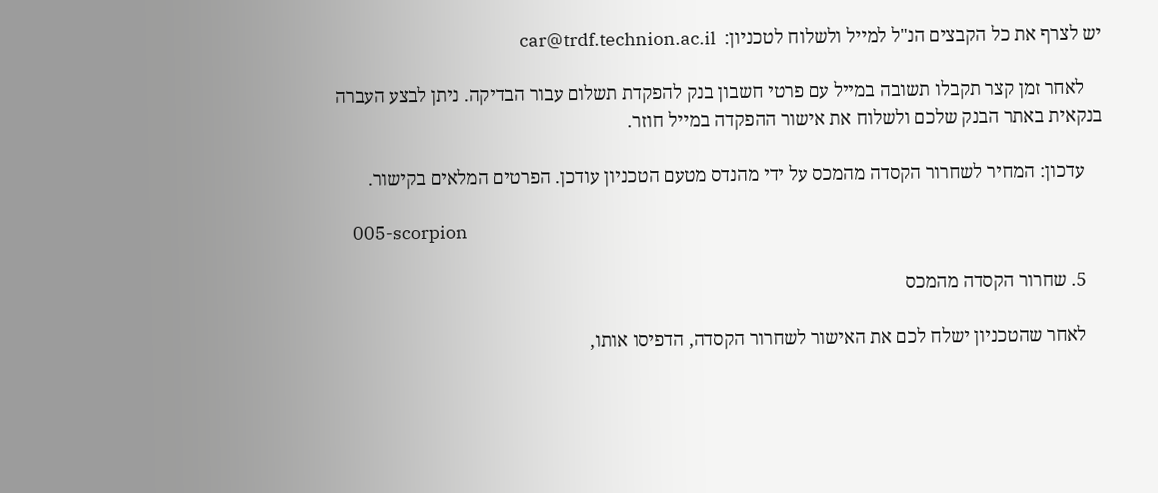יש לצרף את כל הקבצים הנ"ל למייל ולשלוח לטכניון:  car@trdf.technion.ac.il

    לאחר זמן קצר תקבלו תשובה במייל עם פרטי חשבון בנק להפקדת תשלום עבור הבדיקה. ניתן לבצע העברה בנקאית באתר הבנק שלכם ולשלוח את אישור ההפקדה במייל חוזר.

    עדכון: המחיר לשחרור הקסדה מהמכס על ידי מהנדס מטעם הטכניון עודכן. הפרטים המלאים בקישור.

    005-scorpion

    5. שחרור הקסדה מהמכס

    לאחר שהטכניון ישלח לכם את האישור לשחרור הקסדה, הדפיסו אותו,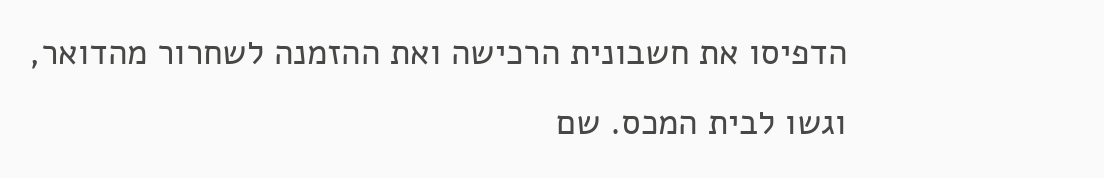הדפיסו את חשבונית הרכישה ואת ההזמנה לשחרור מהדואר, וגשו לבית המכס. שם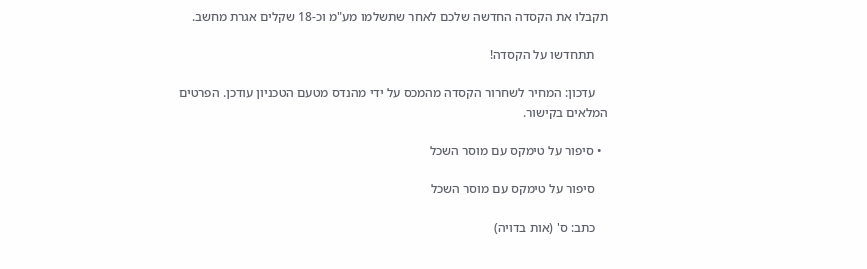תקבלו את הקסדה החדשה שלכם לאחר שתשלמו מע"מ וכ-18 שקלים אגרת מחשב.

    תתחדשו על הקסדה!

    עדכון: המחיר לשחרור הקסדה מהמכס על ידי מהנדס מטעם הטכניון עודכן. הפרטים המלאים בקישור.

  • סיפור על טימקס עם מוסר השכל

    סיפור על טימקס עם מוסר השכל

    כתב: ס' (אות בדויה)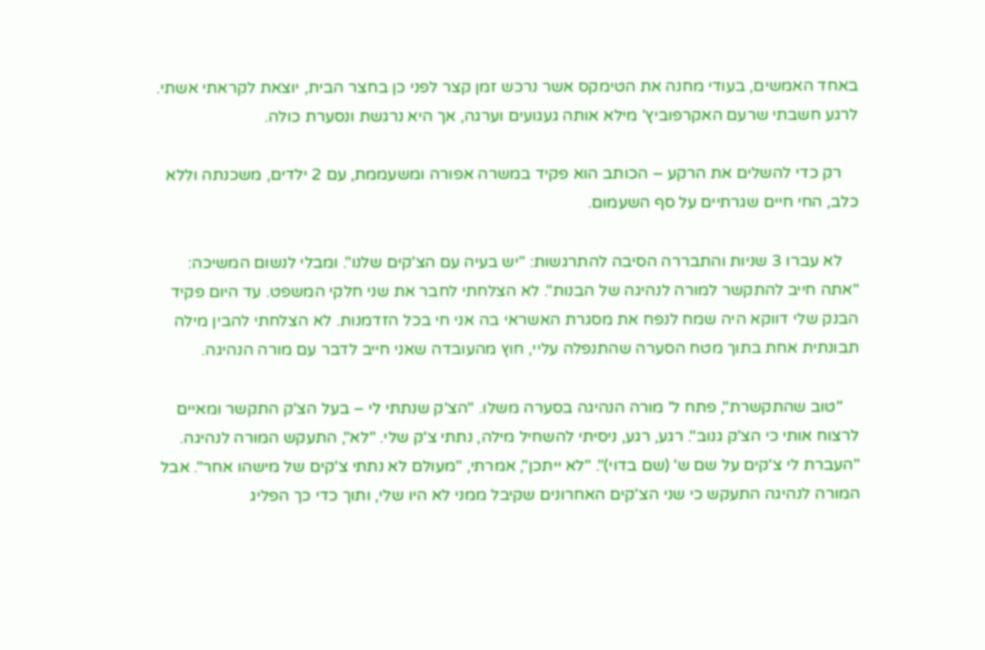באחד האמשים, בעודי מחנה את הטימקס אשר נרכש זמן קצר לפני כן בחצר הבית, יוצאת לקראתי אשתי. לרגע חשבתי שרעם האקרפוביץ' מילא אותה געגועים וערגה, אך היא נרגשת ונסערת כולה.

    רק כדי להשלים את הרקע – הכותב הוא פקיד במשרה אפורה ומשעממת, עם 2 ילדים, משכנתה וללא כלב, החי חיים שגרתיים על סף השעמום.

    לא עברו 3 שניות והתבררה הסיבה להתרגשות: "יש בעיה עם הצ'קים שלנו". ומבלי לנשום המשיכה: "אתה חייב להתקשר למורה לנהיגה של הבנות". לא הצלחתי לחבר את שני חלקי המשפט. עד היום פקיד הבנק שלי דווקא היה שמח לנפח את מסגרת האשראי בה אני חי בכל הזדמנות. לא הצלחתי להבין מילה תבונתית אחת בתוך מטח הסערה שהתנפלה עליי, חוץ מהעובדה שאני חייב לדבר עם מורה הנהיגה.

    "טוב שהתקשרת", פתח ל' מורה הנהיגה בסערה משלו. "הצ'ק שנתתי לי – בעל הצ'ק התקשר ומאיים לרצוח אותי כי הצ'ק גנוב". רגע, רגע, ניסיתי להשחיל מילה, נתתי צ'ק שלי. "לא", התעקש המורה לנהיגה. "העברת לי צ'קים על שם ש' (שם בדוי)". "לא ייתכן", אמרתי, "מעולם לא נתתי צ'קים של מישהו אחר". אבל המורה לנהיגה התעקש כי שני הצ'קים האחרונים שקיבל ממני לא היו שלי, ותוך כדי כך הפליג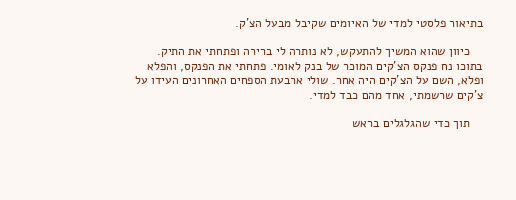בתיאור פלסטי למדי של האיומים שקיבל מבעל הצ'ק.

    כיוון שהוא המשיך להתעקש, לא נותרה לי ברירה ופתחתי את התיק. בתוכו נח פנקס הצ'קים המוכר של בנק לאומי. פתחתי את הפנקס, והפלא ופלא, השם על הצ'קים היה אחר. שולי ארבעת הספחים האחרונים העידו על צ'קים שרשמתי, אחד מהם כבד למדי.

    תוך כדי שהגלגלים בראש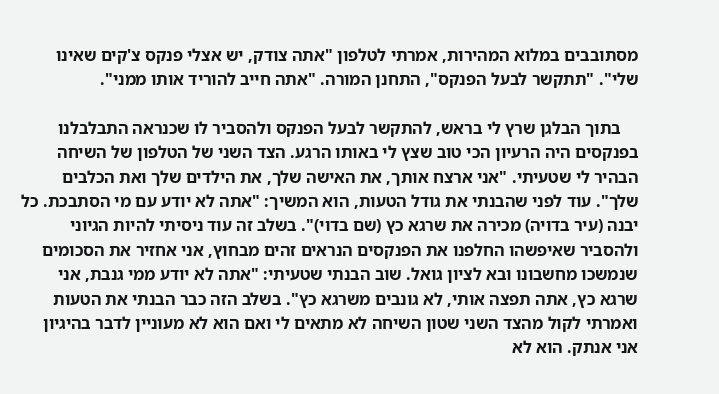מסתובבים במלוא המהירות, אמרתי לטלפון "אתה צודק, יש אצלי פנקס צ'קים שאינו שלי". "תתקשר לבעל הפנקס", התחנן המורה. "אתה חייב להוריד אותו ממני".

    בתוך הבלגן שרץ לי בראש, להתקשר לבעל הפנקס ולהסביר לו שכנראה התבלבלנו בפנקסים היה הרעיון הכי טוב שצץ לי באותו הרגע. הצד השני של הטלפון של השיחה הבהיר לי שטעיתי. "אני ארצח אותך, את האישה שלך, את הילדים שלך ואת הכלבים שלך". עוד לפני שהבנתי את גודל הטעות, הוא המשיך: "אתה לא יודע עם מי הסתבכת. כל יבנה (עיר בדויה) מכירה את שרגא כץ (שם בדוי)". בשלב זה עוד ניסיתי להיות הגיוני ולהסביר שאיפשהו החלפנו את הפנקסים הנראים זהים מבחוץ, אני אחזיר את הסכומים שנמשכו מחשבונו ובא לציון גואל. שוב הבנתי שטעיתי: "אתה לא יודע ממי גנבת, אני שרגא כץ, אתה תפצה אותי, לא גונבים משרגא כץ". בשלב הזה כבר הבנתי את הטעות ואמרתי לקול מהצד השני שטון השיחה לא מתאים לי ואם הוא לא מעוניין לדבר בהיגיון אני אנתק. הוא לא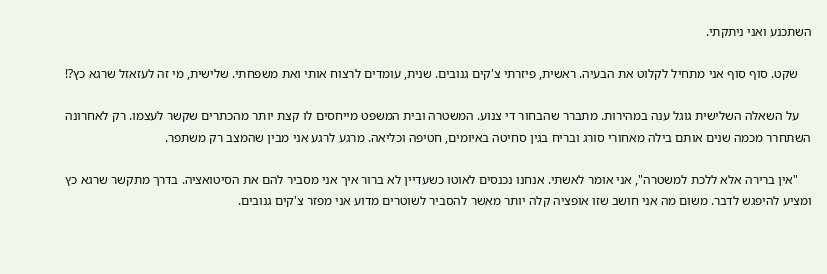השתכנע ואני ניתקתי.

    שקט. סוף סוף אני מתחיל לקלוט את הבעיה. ראשית, פיזרתי צ'קים גנובים. שנית, עומדים לרצוח אותי ואת משפחתי. שלישית, מי זה לעזאזל שרגא כץ?!

    על השאלה השלישית גוגל ענה במהירות. מתברר שהבחור די צנוע. המשטרה ובית המשפט מייחסים לו קצת יותר מהכתרים שקשר לעצמו. רק לאחרונה השתחרר מכמה שנים אותם בילה מאחורי סורג ובריח בגין סחיטה באיומים, חטיפה וכליאה. מרגע לרגע אני מבין שהמצב רק משתפר.

    "אין ברירה אלא ללכת למשטרה", אני אומר לאשתי. אנחנו נכנסים לאוטו כשעדיין לא ברור איך אני מסביר להם את הסיטואציה. בדרך מתקשר שרגא כץ ומציע להיפגש לדבר. משום מה אני חושב שזו אופציה קלה יותר מאשר להסביר לשוטרים מדוע אני מפזר צ'קים גנובים.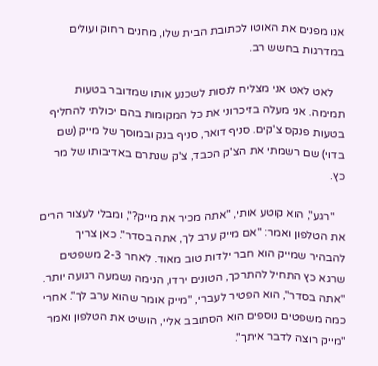אנו מפנים את האוטו לכתובת הבית שלו, מחנים רחוק ועולים במדרגות בחשש רב.

    לאט לאט אני מצליח לנסות לשכנע אותו שמדובר בטעות תמימה. אני מעלה בזיכרוני את כל המקומות בהם יכולתי להחליף בטעות פנקס צ'קים. סניף דואר, סניף בנק ובמוסך של מייק (שם בדוי) שם רשמתי את הצ'ק הכבד, צ'ק שנתרם באדיבותו של מר כץ.

    "רגע", הוא קוטע אותי, "אתה מכיר את מייק?", ומבלי לעצור הרים את הטלפון ואמר: "אם מייק ערב לך, אתה בסדר". כאן צריך להבהיר שמייק הוא חבר ילדות טוב מאוד. לאחר 2-3 משפטים שרגא כץ התחיל להתרכך, הטונים ירדו, הנימה נשמעה רגועה יותר. "אתה בסדר", הוא הפטיר לעברי, "מייק אומר שהוא ערב לך". אחרי כמה משפטים נוספים הוא הסתובב אליי, הושיט את הטלפון ואמר "מייק רוצה לדבר איתך".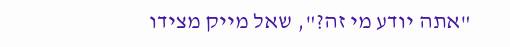"אתה יודע מי זה?", שאל מייק מצידו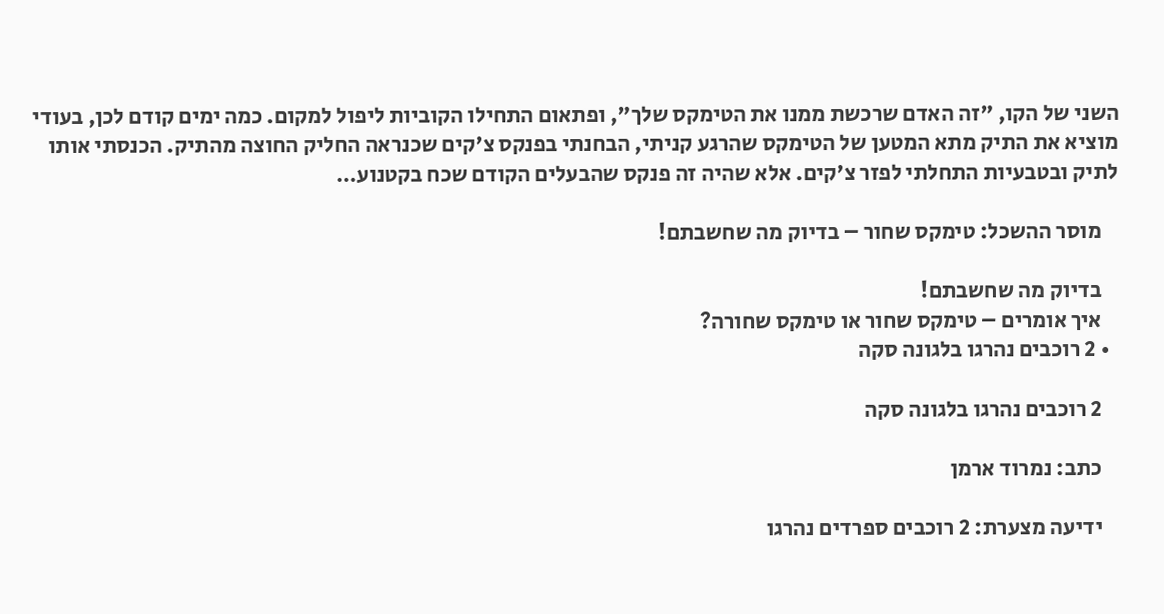השני של הקו, "זה האדם שרכשת ממנו את הטימקס שלך", ופתאום התחילו הקוביות ליפול למקום. כמה ימים קודם לכן, בעודי מוציא את התיק מתא המטען של הטימקס שהרגע קניתי, הבחנתי בפנקס צ'קים שכנראה החליק החוצה מהתיק. הכנסתי אותו לתיק ובטבעיות התחלתי לפזר צ'קים. אלא שהיה זה פנקס שהבעלים הקודם שכח בקטנוע…

    מוסר ההשכל: טימקס שחור – בדיוק מה שחשבתם!

    בדיוק מה שחשבתם!
    איך אומרים – טימקס שחור או טימקס שחורה?
  • 2 רוכבים נהרגו בלגונה סקה

    2 רוכבים נהרגו בלגונה סקה

    כתב: נמרוד ארמן

    ידיעה מצערת: 2 רוכבים ספרדים נהרגו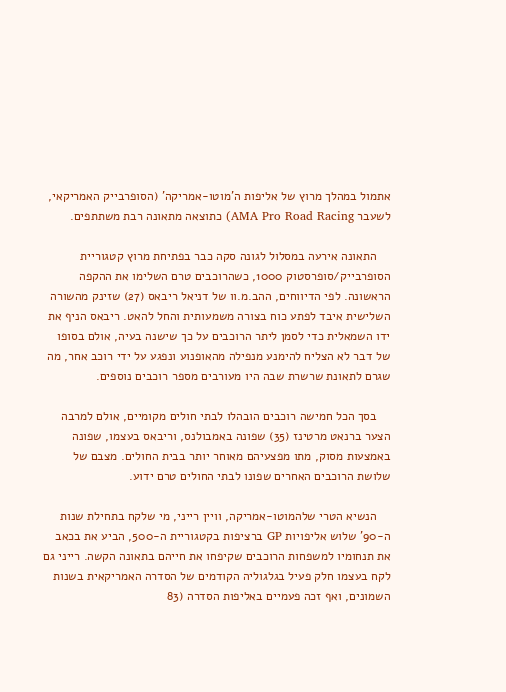אתמול במהלך מרוץ של אליפות ה'מוטו-אמריקה' (הסופרבייק האמריקאי, לשעבר AMA Pro Road Racing) כתוצאה מתאונה רבת משתתפים.

    התאונה אירעה במסלול לגונה סקה כבר בפתיחת מרוץ קטגוריית הסופרבייק/סופרסטוק 1000, כשהרוכבים טרם השלימו את ההקפה הראשונה. לפי הדיווחים, ההב.מ.וו של דניאל ריבאס (27) שזינק מהשורה השלישית איבד לפתע כוח בצורה משמעותית והחל להאט. ריבאס הניף את ידו השמאלית כדי לסמן ליתר הרוכבים על כך שישנה בעיה, אולם בסופו של דבר לא הצליח להימנע מנפילה מהאופנוע ונפגע על ידי רוכב אחר, מה שגרם לתאונת שרשרת שבה היו מעורבים מספר רוכבים נוספים.

    בסך הכל חמישה רוכבים הובהלו לבתי חולים מקומיים, אולם למרבה הצער ברנאט מרטינז (35) שפונה באמבולנס, וריבאס בעצמו, שפונה באמצעות מסוק, מתו מפצעיהם מאוחר יותר בבית החולים. מצבם של שלושת הרוכבים האחרים שפונו לבתי החולים טרם ידוע.

    הנשיא הטרי שלהמוטו-אמריקה, וויין רייני, מי שלקח בתחילת שנות ה-90' שלוש אליפויות GP ברציפות בקטגוריית ה-500, הביע את בכאב את תנחומיו למשפחות הרוכבים שקיפחו את חייהם בתאונה הקשה. רייני גם לקח בעצמו חלק פעיל בגלגוליה הקודמים של הסדרה האמריקאית בשנות השמונים, ואף זכה פעמיים באליפות הסדרה (83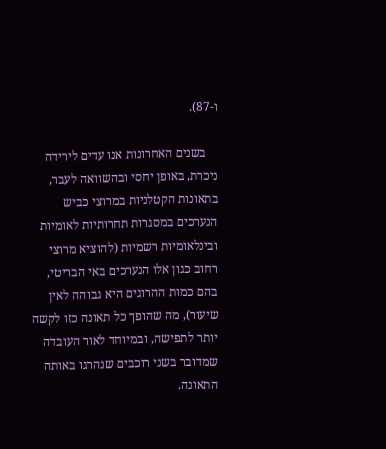ו-87).

    בשנים האחרונות אנו עדים לירידה ניכרת, באופן יחסי ובהשוואה לעבר, בתאונות הקטלניות במרוצי כביש הנערכים במסגרות תחרותיות לאומיות ובינלאומיות רשמיות (להוציא מרוצי רחוב כגון אלו הנערכים באי הבריטי, בהם כמות ההרוגים היא גבוהה לאין שיעור), מה שהופך כל תאונה כזו לקשה יותר לתפישה, ובמיוחד לאור העובדה שמדובר בשני רוכבים שנהרגו באותה התאונה.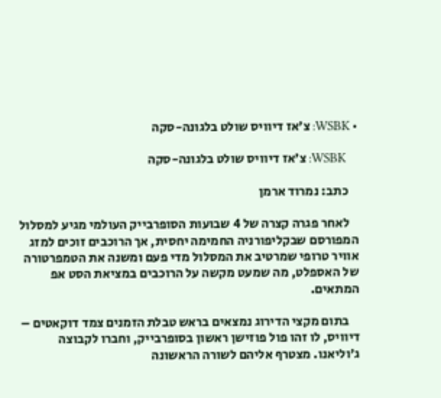• WSBK: צ'אז דיוויס שולט בלגונה-סקה

    WSBK: צ'אז דיוויס שולט בלגונה-סקה

    כתב: נמרוד ארמן

    לאחר פגרה קצרה של 4 שבועות הסופרבייק העולמי מגיע למסלול המפורסם שבקליפורניה החמימה יחסית, אך הרוכבים זוכים למזג אוויר טרופי שמרטיב את המסלול מדי פעם ומשנה את הטמפרטורה של האספלט, מה שמעט מקשה על הרוכבים במציאת הסט אפ המתאים.

    בתום מקצי הדירוג נמצאים בראש טבלת הזמנים צמד דוקאטים – דיוויס, לו זהו פול פוזישן ראשון בסופרבייק, וחברו לקבוצה ג'וליאנו. מצטרף אליהם לשורה הראשונה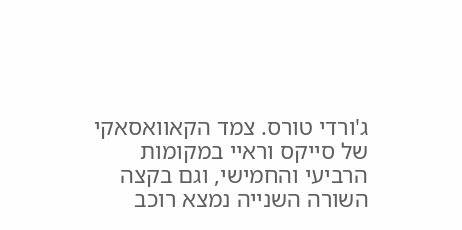ג'ורדי טורס. צמד הקאוואסאקי של סייקס וראיי במקומות הרביעי והחמישי, וגם בקצה השורה השנייה נמצא רוכב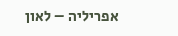אפריליה – לאון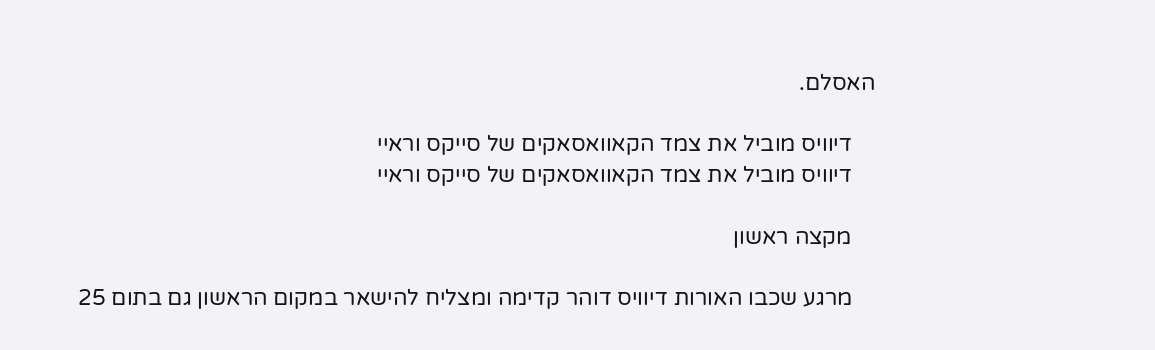האסלם.

    דיוויס מוביל את צמד הקאוואסאקים של סייקס וראיי
    דיוויס מוביל את צמד הקאוואסאקים של סייקס וראיי

    מקצה ראשון

    מרגע שכבו האורות דיוויס דוהר קדימה ומצליח להישאר במקום הראשון גם בתום 25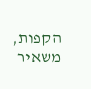הקפות, משאיר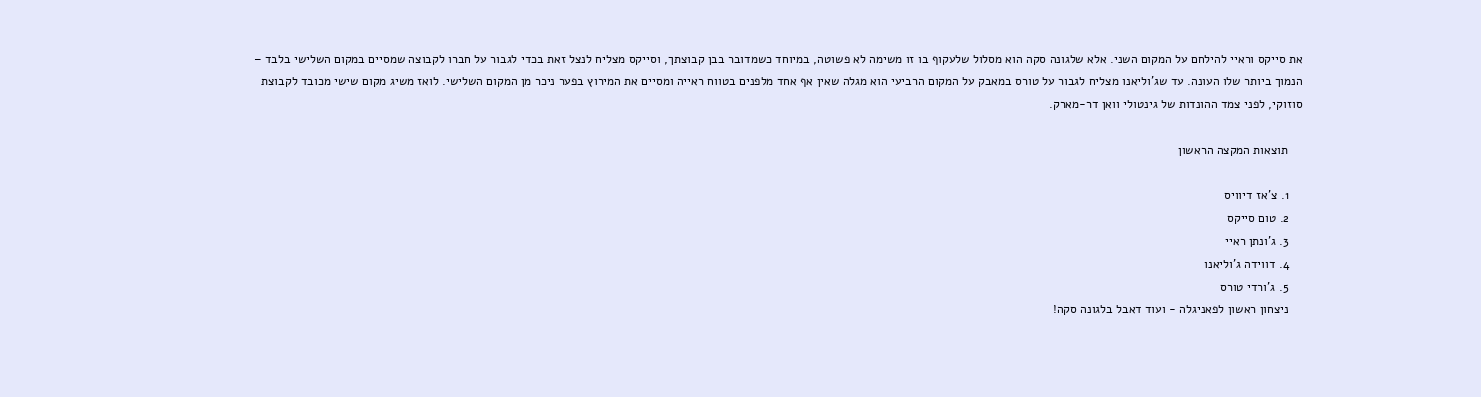את סייקס וראיי להילחם על המקום השני. אלא שלגונה סקה הוא מסלול שלעקוף בו זו משימה לא פשוטה, במיוחד כשמדובר בבן קבוצתך, וסייקס מצליח לנצל זאת בכדי לגבור על חברו לקבוצה שמסיים במקום השלישי בלבד – הנמוך ביותר שלו העונה. עד שג'וליאנו מצליח לגבור על טורס במאבק על המקום הרביעי הוא מגלה שאין אף אחד מלפנים בטווח ראייה ומסיים את המירוץ בפער ניכר מן המקום השלישי. לואז משיג מקום שישי מכובד לקבוצת סוזוקי, לפני צמד ההונדות של גינטולי וואן דר-מארק.

    תוצאות המקצה הראשון

    1. צ'אז דיוויס
    2. טום סייקס
    3. ג'ונתן ראיי
    4. דווידה ג'וליאנו
    5. ג'ורדי טורס
    ניצחון ראשון לפאניגלה - ועוד דאבל בלגונה סקה!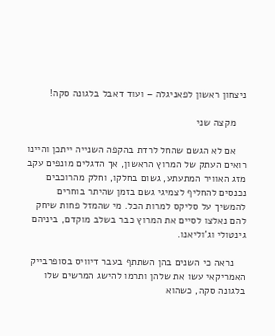ניצחון ראשון לפאניגלה – ועוד דאבל בלגונה סקה!

    מקצה שני

    אם לא הגשם שהחל לרדת בהקפה השנייה ייתכן והיינו רואים העתק של המרוץ הראשון, אך הדגלים מונפים עקב מזג האוויר המתעתע, גשום בחלקו, וחלק מהרוכבים נכנסים להחליף לצמיגי גשם בזמן שהיתר בוחרים להמשיך על סליקס למרות הכל. מי שהמזל פחות שיחק להם נאלצו לסיים את המרוץ כבר בשלב מוקדם, ביניהם גינטולי וג'וליאנו.

    נראה כי השנים בהן השתתף בעבר דיוויס בסופרבייק האמריקאי עשו את שלהן ותרמו להישג המרשים שלו בלגונה סקה, כשהוא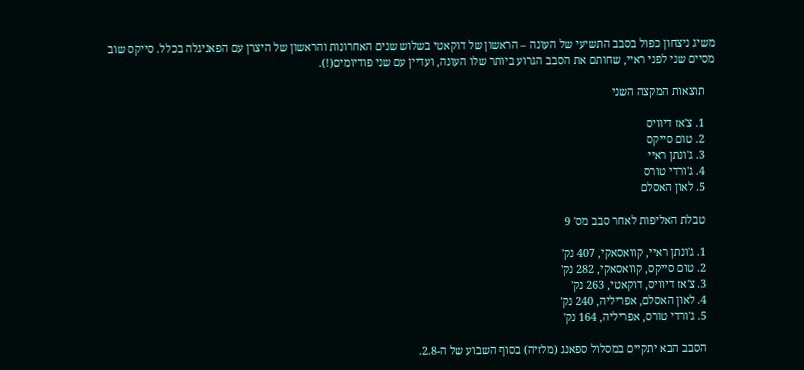משיג ניצחון כפול בסבב התשיעי של העונה – הראשון של דוקאטי בשלוש שנים האחרונות והראשון של היצרן עם הפאניגלה בכלל. סייקס שוב מסיים שני לפני ראיי, שחותם את הסבב הגרוע ביותר שלו העונה, ועדיין עם שני פודיומים(!).

    תוצאות המקצה השני

    1. צ'אז דיוויס
    2. טום סייקס
    3. ג'ונתן ראיי
    4. ג'ורדי טורס
    5. לאון האסלם

    טבלת האליפות לאחר סבב מס' 9

    1. ג'ונתן ראיי, קוואסאקי, 407 נק'
    2. טום סייקס, קוואסאקי, 282 נק'
    3. צ'אז דיוויס, דוקאטי, 263 נק'
    4. לאון האסלם, אפריליה, 240 נק'
    5. ג'ורדי טורס, אפריליה, 164 נק'

    הסבב הבא יתקיים במסלול ספאנג (מלזיה) בסוף השבוע של ה-2.8.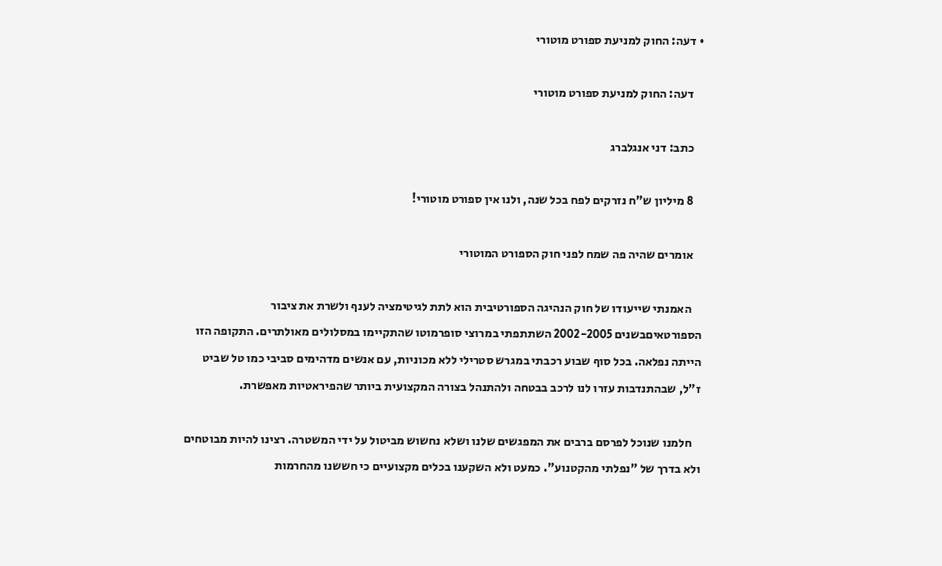• דעה: החוק למניעת ספורט מוטורי

    דעה: החוק למניעת ספורט מוטורי

    כתב: דני אנגלברג

    8 מיליון ש"ח נזרקים לפח בכל שנה, ולנו אין ספורט מוטורי!

    אומרים שהיה פה שמח לפני חוק הספורט המוטורי

    האמנתי שייעודו של חוק הנהיגה הספורטיבית הוא לתת לגיטימציה לענף ולשרת את ציבור הספורטאיםבשנים 2002-2005 השתתפתי במרוצי סופרמוטו שהתקיימו במסלולים מאולתרים. התקופה הזו הייתה נפלאה. בכל סוף שבוע רכבתי במגרש סטרילי ללא מכוניות, עם אנשים מדהימים סביבי כמו טל שביט ז"ל, שבהתנדבות עזרו לנו לרכב בבטחה ולהתנהל בצורה המקצועית ביותר שהפיראטיות מאפשרת.

    חלמנו שנוכל לפרסם ברבים את המפגשים שלנו ושלא נחשוש מביטול על ידי המשטרה. רצינו להיות מבוטחים ולא בדרך של "נפלתי מהקטנוע". כמעט ולא השקענו בכלים מקצועיים כי חששנו מהחרמות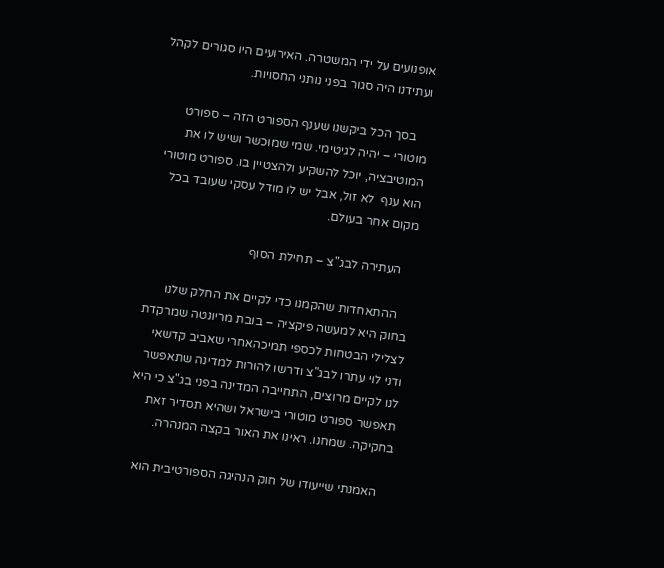אופנועים על ידי המשטרה. האירועים היו סגורים לקהל ועתידנו היה סגור בפני נותני החסויות.

    בסך הכל ביקשנו שענף הספורט הזה – ספורט מוטורי – יהיה לגיטימי. שמי שמוכשר ושיש לו את המוטיבציה, יוכל להשקיע ולהצטיין בו. ספורט מוטורי הוא ענף  לא זול, אבל יש לו מודל עסקי שעובד בכל מקום אחר בעולם.

    העתירה לבג"צ – תחילת הסוף

    ההתאחדות שהקמנו כדי לקיים את החלק שלנו בחוק היא למעשה פיקציה – בובת מריונטה שמרקדת לצלילי הבטחות לכספי תמיכהאחרי שאביב קדשאי ודני לוי עתרו לבג"צ ודרשו להורות למדינה שתאפשר לנו לקיים מרוצים, התחייבה המדינה בפני בג"צ כי היא תאפשר ספורט מוטורי בישראל ושהיא תסדיר זאת בחקיקה. שמחנו. ראינו את האור בקצה המנהרה.

    האמנתי שייעודו של חוק הנהיגה הספורטיבית הוא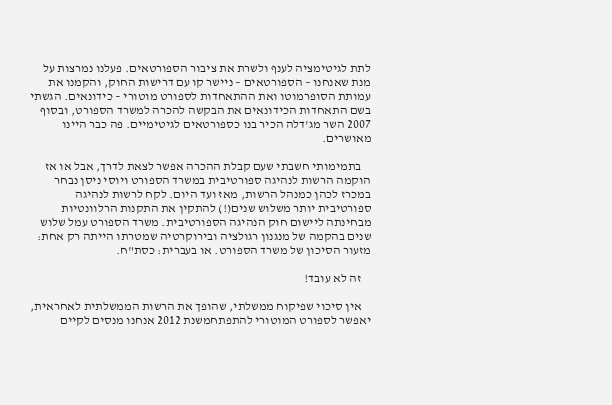לתת לגיטימציה לענף ולשרת את ציבור הספורטאים. פעלנו נמרצות על מנת שאנחנו – הספורטאים – ניישר קו עם דרישות החוק, והקמנו את עמותת הסופרמוטו ואת ההתאחדות לספורט מוטורי – כידונאים. הגשתי בשם התאחדות הכידונאים את הבקשה להכרה למשרד הספורט, ובסוף 2007 השר מג'דלה הכיר בנו כספורטאים לגיטימיים. פה כבר היינו מאושרים.

    בתמימותי חשבתי שעם קבלת ההכרה אפשר לצאת לדרך, אבל או אז הוקמה הרשות לנהיגה ספורטיבית במשרד הספורט ויוסי ניסן נבחר במכרז לכהן כמנהל הרשות, מאז ועד היום. לקח לרשות לנהיגה ספורטיבית יותר משלוש שנים(!) להתקין את התקנות הרלוונטיות מבחינתה ליישום חוק הנהיגה הספורטיבית. משרד הספורט עמל שלוש שנים בהקמה של מנגנון רגולציה ובירוקרטיה שמטרתו הייתה רק אחת: מזעור הסיכון של משרד הספורט. או בעברית: כסת"ח.

    זה לא עובד!

    אין סיכוי שפיקוח ממשלתי, שהופך את הרשות הממשלתית לאחראית, יאפשר לספורט המוטורי להתפתחמשנת 2012 אנחנו מנסים לקיים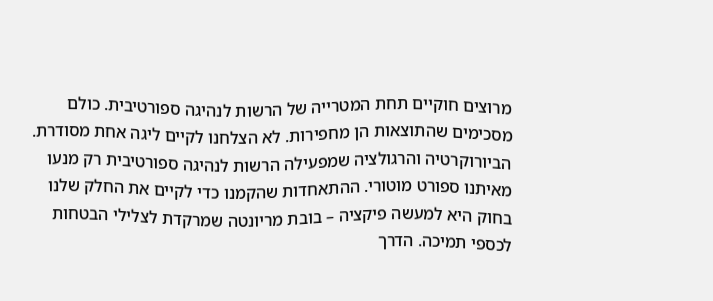מרוצים חוקיים תחת המטרייה של הרשות לנהיגה ספורטיבית. כולם מסכימים שהתוצאות הן מחפירות. לא הצלחנו לקיים ליגה אחת מסודרת. הביורוקרטיה והרגולציה שמפעילה הרשות לנהיגה ספורטיבית רק מנעו מאיתנו ספורט מוטורי. ההתאחדות שהקמנו כדי לקיים את החלק שלנו בחוק היא למעשה פיקציה – בובת מריונטה שמרקדת לצלילי הבטחות לכספי תמיכה. הדרך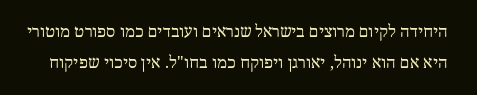היחידה לקיום מרוצים בישראל שנראים ועובדים כמו ספורט מוטורי היא אם הוא ינוהל, יאורגן ויפוקח כמו בחו"ל. אין סיכוי שפיקוח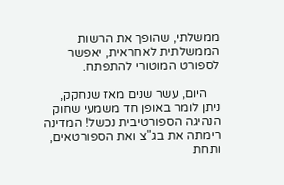ממשלתי, שהופך את הרשות הממשלתית לאחראית, יאפשר לספורט המוטורי להתפתח.

    היום, עשר שנים מאז שנחקק, ניתן לומר באופן חד משמעי שחוק הנהיגה הספורטיבית נכשל! המדינה רימתה את בג"צ ואת הספורטאים, ותחת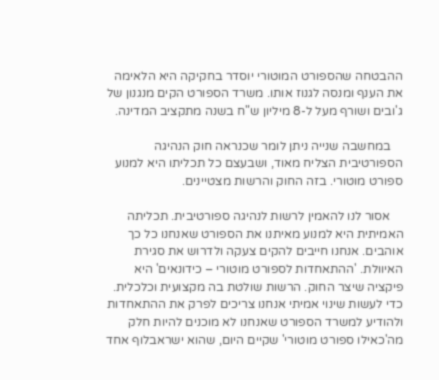ההבטחה שהספורט המוטורי יוסדר בחקיקה היא הלאימה את הענף ומנסה לגנוז אותו. משרד הספורט הקים מנגנון של ג'ובים ושורף מעל ל-8 מיליון ש"ח בשנה מתקציב המדינה.

    במחשבה שנייה ניתן לומר שכנראה חוק הנהיגה הספורטיבית הצליח מאוד, ושבעצם כל תכליתו היא למנוע ספורט מוטורי. בזה החוק והרשות מצטיינים.

    אסור לנו להאמין לרשות לנהיגה ספורטיבית. תכליתה האמיתית היא למנוע מאיתנו את הספורט שאנחנו כל כך אוהבים. אנחנו חייבים להקים צעקה ולדרוש את סגירת האיוולת. 'ההתאחדות לספורט מוטורי – כידונאים' היא פיקציה שיצר החוק. הרשות שולטת בה מקצועית וכלכלית. כדי לעשות שינוי אמיתי אנחנו צריכים לפרק את ההתאחדות ולהודיע למשרד הספורט שאנחנו לא מוכנים להיות חלק מה'כאילו ספורט מוטורי' שקיים היום, שהוא ישראבלוף אחד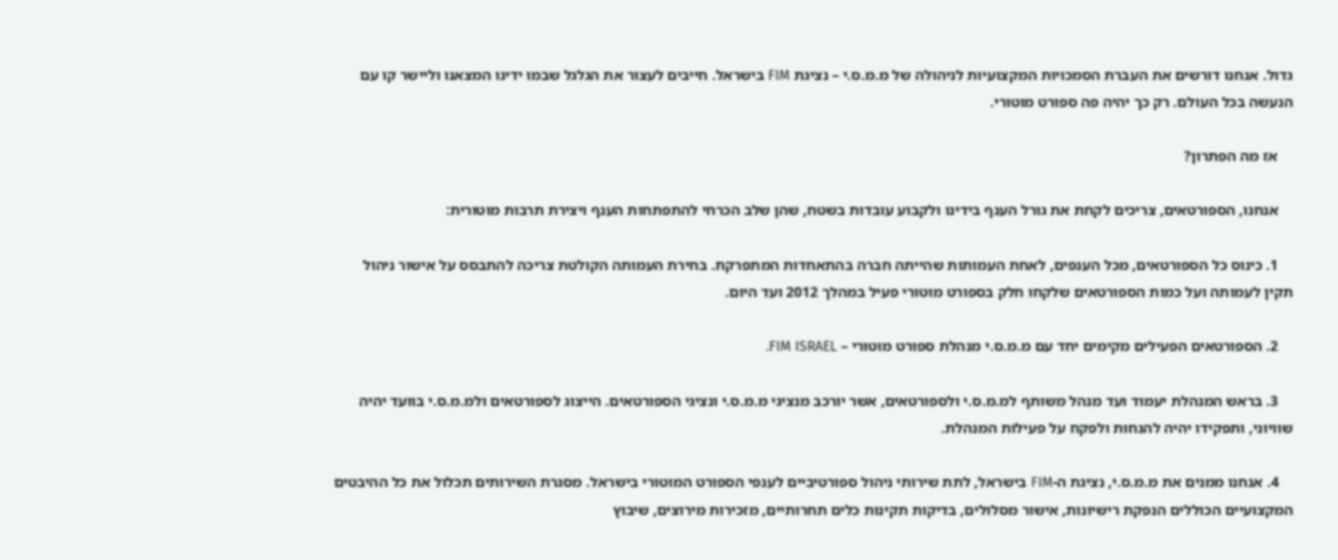גדול. אנחנו דורשים את העברת הסמכויות המקצועיות לניהולה של מ.מ.ס.י – נציגת FIM בישראל. חייבים לעצור את הגלגל שבמו ידינו המצאנו וליישר קו עם הנעשה בכל העולם. רק כך יהיה פה ספורט מוטורי.

    אז מה הפתרון?

    אנחנו, הספורטאים, צריכים לקחת את גורל הענף בידינו ולקבוע עובדות בשטח, שהן שלב הכרחי להתפתחות הענף ויצירת תרבות מוטורית:

    1. כינוס כל הספורטאים, מכל הענפים, לאחת העמותות שהייתה חברה בהתאחדות המתפרקת. בחירת העמותה הקולטת צריכה להתבסס על אישור ניהול תקין לעמותה ועל כמות הספורטאים שלקחו חלק בספורט מוטורי פעיל במהלך 2012 ועד היום.

    2. הספורטאים הפעילים מקימים יחד עם מ.מ.ס.י מנהלת ספורט מוטורי – FIM ISRAEL.

    3. בראש המנהלת יעמוד ועד מנהל משותף למ.מ.ס.י ולספורטאים, אשר יורכב מנציגי מ.מ.ס.י ונציגי הספורטאים. הייצוג לספורטאים ולמ.מ.ס.י בוועד יהיה שוויוני, ותפקידו יהיה להנחות ולפקח על פעילות המנהלת.

    4. אנחנו ממנים את מ.מ.ס.י, נציגת ה-FIM בישראל, לתת שירותי ניהול ספורטיביים לענפי הספורט המוטורי בישראל. מסגרת השירותים תכלול את כל ההיבטים המקצועיים הכוללים הנפקת רישיונות, אישור מסלולים, בדיקות תקינות כלים תחרותיים, מזכירות מירוצים, שיבוץ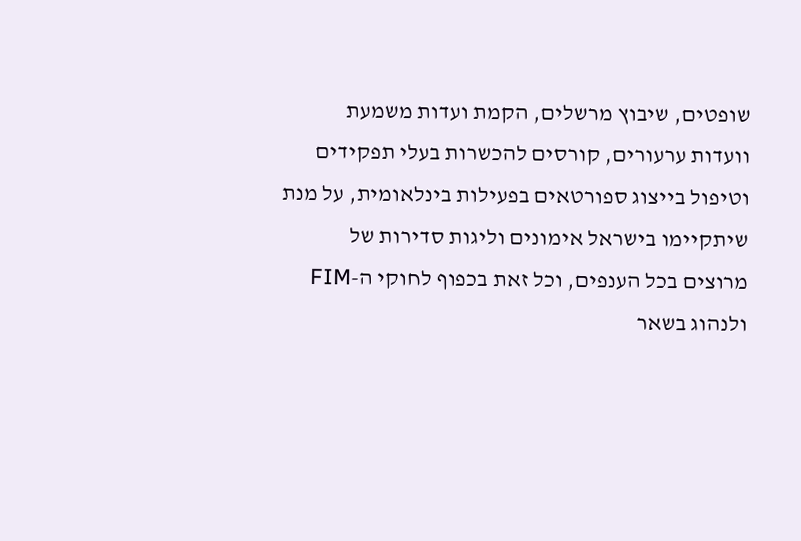שופטים, שיבוץ מרשלים, הקמת ועדות משמעת וועדות ערעורים, קורסים להכשרות בעלי תפקידים וטיפול בייצוג ספורטאים בפעילות בינלאומית, על מנת שיתקיימו בישראל אימונים וליגות סדירות של מרוצים בכל הענפים, וכל זאת בכפוף לחוקי ה-FIM ולנהוג בשאר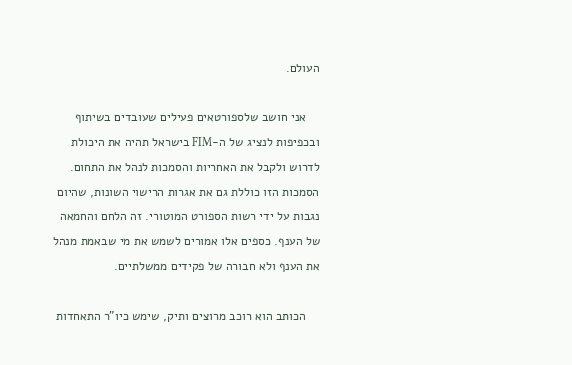העולם.

    אני חושב שלספורטאים פעילים שעובדים בשיתוף ובכפיפות לנציג של ה-FIM בישראל תהיה את היכולת לדרוש ולקבל את האחריות והסמכות לנהל את התחום. הסמכות הזו כוללת גם את אגרות הרישוי השונות, שהיום נגבות על ידי רשות הספורט המוטורי. זה הלחם והחמאה של הענף. כספים אלו אמורים לשמש את מי שבאמת מנהל את הענף ולא חבורה של פקידים ממשלתיים.

    הכותב הוא רוכב מרוצים ותיק, שימש כיו"ר התאחדות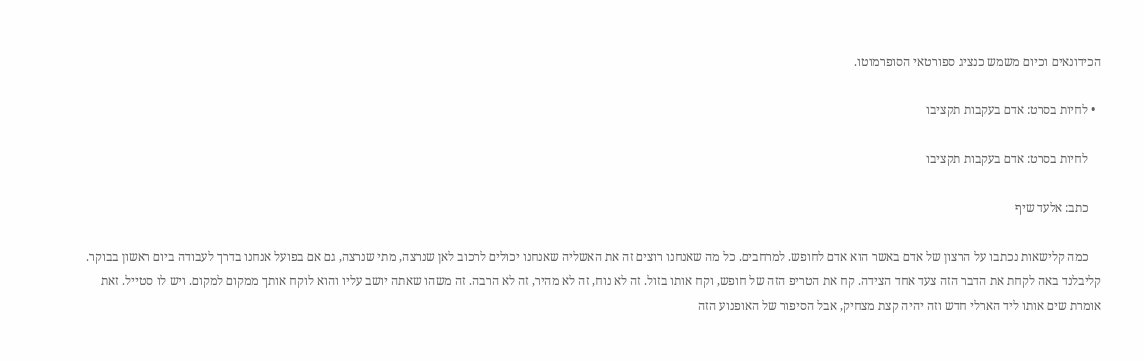הכידונאים וכיום משמש כנציג ספורטאי הסופרמוטו.

  • לחיות בסרט: אדם בעקבות תקציבו

    לחיות בסרט: אדם בעקבות תקציבו

    כתב: אלעד שיף

    כמה קלישאות נכתבו על הרצון של אדם באשר הוא אדם לחופש. למרחבים. כל מה שאנחנו רוצים זה את האשליה שאנחנו יכולים לרכוב לאן שנרצה, מתי שנרצה, גם אם בפועל אנחנו בדרך לעבודה ביום ראשון בבוקר. קליבלנד באה לקחת את הדבר הזה צעד אחד הצידה. קח את הטריפ הזה של חופש, וקח אותו בזול. זה לא נוח, זה לא מהיר, זה לא הרבה. זה משהו שאתה יושב עליו והוא לוקח אותך ממקום למקום. ויש לו סטייל. זאת אומרת שים אותו ליד הארלי חדש וזה יהיה קצת מצחיק, אבל הסיפור של האופנוע הזה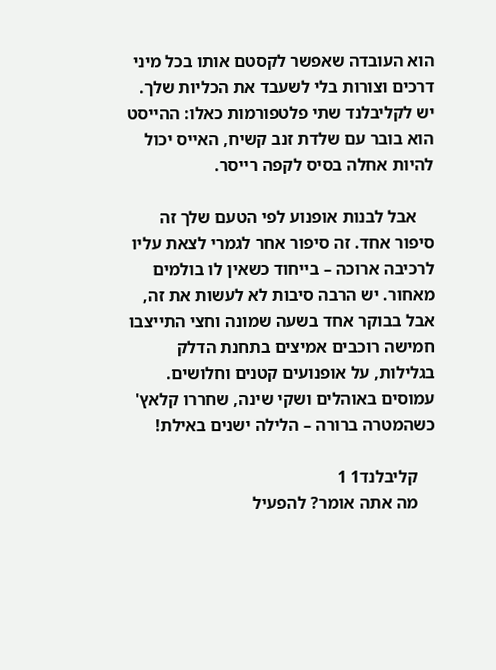הוא העובדה שאפשר לקסטם אותו בכל מיני דרכים וצורות בלי לשעבד את הכליות שלך. יש לקליבלנד שתי פלטפורמות כאלו: ההייסט הוא בובר עם שלדת זנב קשיח, האייס יכול להיות אחלה בסיס לקפה רייסר.

    אבל לבנות אופנוע לפי הטעם שלך זה סיפור אחד. זה סיפור אחר לגמרי לצאת עליו לרכיבה ארוכה – בייחוד כשאין לו בולמים מאחור. יש הרבה סיבות לא לעשות את זה, אבל בבוקר אחד בשעה שמונה וחצי התייצבו חמישה רוכבים אמיצים בתחנת הדלק בגלילות, על אופנועים קטנים וחלושים. עמוסים באוהלים ושקי שינה, שחררו קלאץ' כשהמטרה ברורה – הלילה ישנים באילת!

    קליבלנד1 1
    מה אתה אומר? להפעיל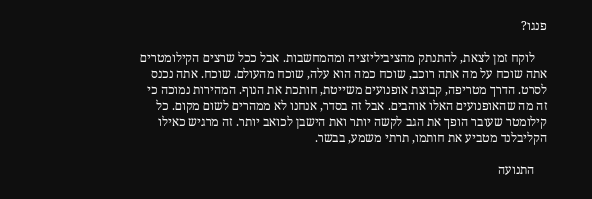פנגו?

    לוקח זמן לצאת, להתנתק מהציביליזציה ומהמחשבות. אבל ככל שרצים הקילומטרים אתה שוכח על מה אתה רוכב, שוכח כמה הוא עלה, שוכח מהעולם. שוכח. אתה נכנס לסרט. הדרך מטריפה, קבוצת אופנועים משייטת, חותכת את הנוף. המהירות נמוכה כי זה מה שהאופנועים האלו אוהבים. אבל זה בסדר, אנחנו לא ממהרים לשום מקום. כל קילומטר שעובר הופך את הגב לקשה יותר ואת הישבן לכואב יותר. זה מרגיש כאילו הקליבלנד מטביע את חותמו, תרתי משמע, בבשר.

    התנועה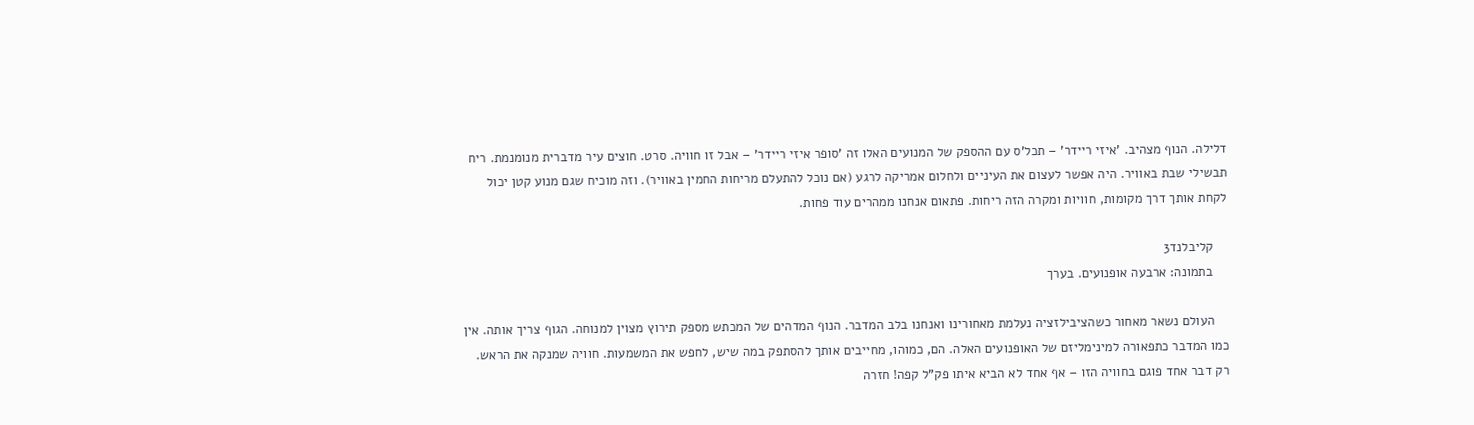דלילה. הנוף מצהיב. 'איזי ריידר' – תכל'ס עם ההספק של המנועים האלו זה 'סופר איזי ריידר' – אבל זו חוויה. סרט. חוצים עיר מדברית מנומנמת. ריח תבשילי שבת באוויר. היה אפשר לעצום את העיניים ולחלום אמריקה לרגע (אם נוכל להתעלם מריחות החמין באוויר). וזה מוכיח שגם מנוע קטן יכול לקחת אותך דרך מקומות, חוויות ומקרה הזה ריחות. פתאום אנחנו ממהרים עוד פחות.

    קליבלנד3
    בתמונה: ארבעה אופנועים. בערך

    העולם נשאר מאחור כשהציבילזציה נעלמת מאחורינו ואנחנו בלב המדבר. הנוף המדהים של המכתש מספק תירוץ מצוין למנוחה. הגוף צריך אותה. אין כמו המדבר כתפאורה למינימליזם של האופנועים האלה. הם, כמוהו, מחייבים אותך להסתפק במה שיש, לחפש את המשמעות. חוויה שמנקה את הראש. רק דבר אחד פוגם בחוויה הזו – אף אחד לא הביא איתו פק"ל קפה! חזרה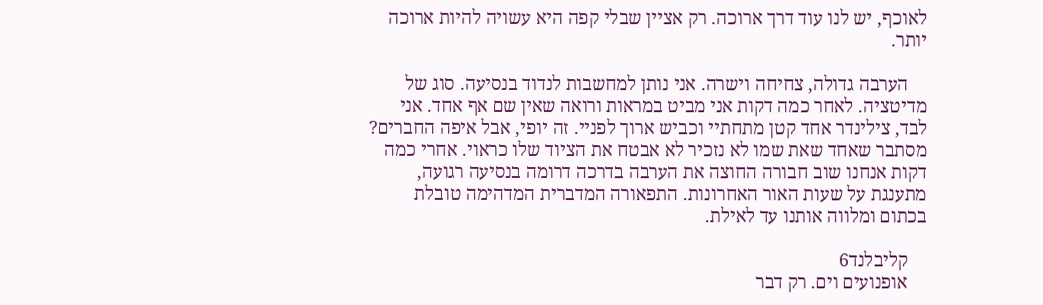לאוכף, יש לנו עוד דרך ארוכה. רק אציין שבלי קפה היא עשויה להיות ארוכה יותר.

    הערבה גדולה, צחיחה וישרה. אני נותן למחשבות לנדוד בנסיעה. סוג של מדיטציה. לאחר כמה דקות אני מביט במראות ורואה שאין שם אף אחד. אני לבד, צילינדר אחד קטן מתחתיי וכביש ארוך לפניי. זה יופי, אבל איפה החברים? מסתבר שאחד שאת שמו לא נזכיר לא אבטח את הציוד שלו כראוי. אחרי כמה דקות אנחנו שוב חבורה החוצה את הערבה בדרכה דרומה בנסיעה רגועה, מתענגת על שעות האור האחרונות. התפאורה המדברית המדהימה טובלת בכתום ומלווה אותנו עד לאילת.

    קליבלנד6
    אופנועים וים. רק דבר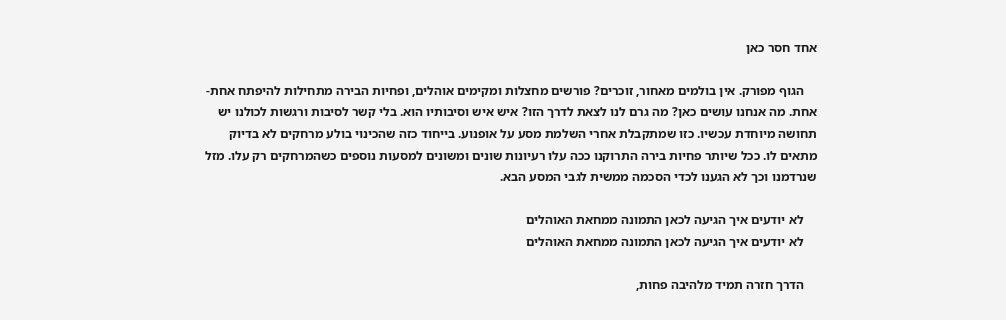אחד חסר כאן

    הגוף מפורק. אין בולמים מאחור, זוכרים? פורשים מחצלות ומקימים אוהלים, ופחיות הבירה מתחילות להיפתח אחת-אחת. מה אנחנו עושים כאן? מה גרם לנו לצאת לדרך הזו? איש איש וסיבותיו הוא. בלי קשר לסיבות ורגשות לכולנו יש תחושה מיוחדת עכשיו. כזו שמתקבלת אחרי השלמת מסע על אופנוע. בייחוד כזה שהכינוי בולע מרחקים לא בדיוק מתאים לו. ככל שיותר פחיות בירה התרוקנו ככה עלו רעיונות שונים ומשונים למסעות נוספים כשהמרחקים רק עלו. מזל שנרדמנו וכך לא הגענו לכדי הסכמה ממשית לגבי המסע הבא.

    לא יודעים איך הגיעה לכאן התמונה ממחאת האוהלים
    לא יודעים איך הגיעה לכאן התמונה ממחאת האוהלים

    הדרך חזרה תמיד מלהיבה פחות,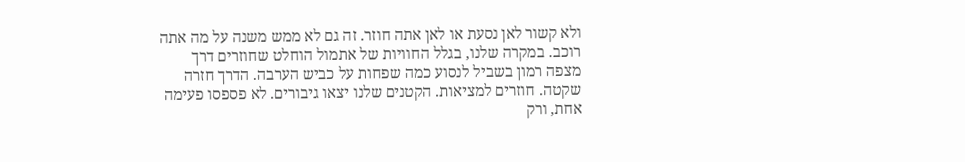ולא קשור לאן נסעת או לאן אתה חוזר. זה גם לא ממש משנה על מה אתה רוכב. במקרה שלנו, בגלל החוויות של אתמול הוחלט שחוזרים דרך מצפה רמון בשביל לנסוע כמה שפחות על כביש הערבה. הדרך חזרה שקטה. חוזרים למציאות. הקטנים שלנו יצאו גיבורים. לא פספסו פעימה אחת, ורק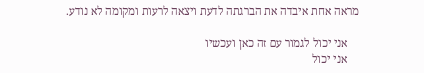מראה אחת איבדה את הברגתה לדעת ויצאה לרעות ומקומה לא נודע.

    אני יכול לגמור עם זה כאן ועכשיו
    אני יכול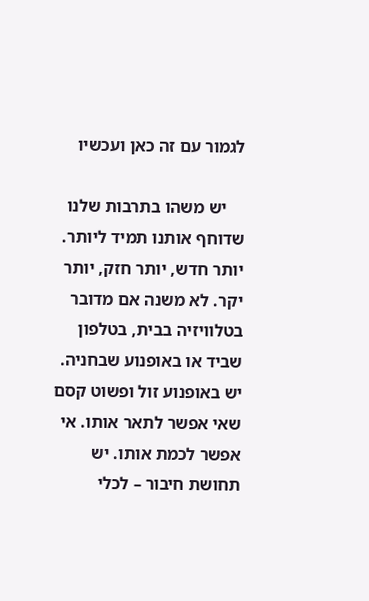לגמור עם זה כאן ועכשיו

    יש משהו בתרבות שלנו שדוחף אותנו תמיד ליותר. יותר חדש, יותר חזק, יותר יקר. לא משנה אם מדובר בטלוויזיה בבית, בטלפון שביד או באופנוע שבחניה. יש באופנוע זול ופשוט קסם שאי אפשר לתאר אותו. אי אפשר לכמת אותו. יש תחושת חיבור – לכלי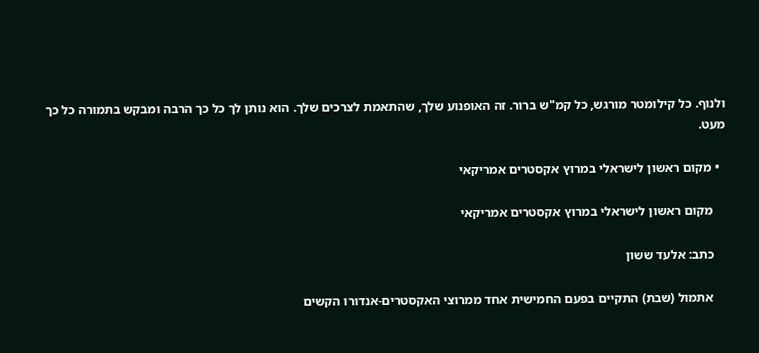ולנוף. כל קילומטר מורגש, כל קמ"ש ברור. זה האופנוע שלך, שהתאמת לצרכים שלך. הוא נותן לך כל כך הרבה ומבקש בתמורה כל כך מעט.

  • מקום ראשון לישראלי במרוץ אקסטרים אמריקאי

    מקום ראשון לישראלי במרוץ אקסטרים אמריקאי

    כתב: אלעד ששון

    אתמול (שבת) התקיים בפעם החמישית אחד ממרוצי האקסטרים-אנדורו הקשים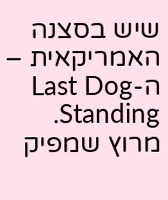שיש בסצנה האמריקאית – ה-Last Dog Standing. מרוץ שמפיק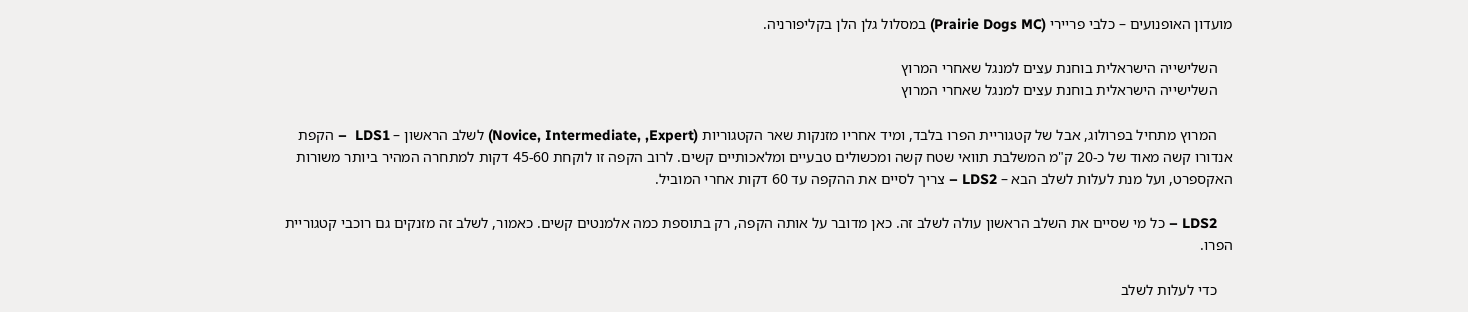מועדון האופנועים – כלבי פריירי (Prairie Dogs MC) במסלול גלן הלן בקליפורניה.

    השלישייה הישראלית בוחנת עצים למנגל שאחרי המרוץ
    השלישייה הישראלית בוחנת עצים למנגל שאחרי המרוץ

    המרוץ מתחיל בפרולוג, אבל של קטגוריית הפרו בלבד, ומיד אחריו מזנקות שאר הקטגוריות (Novice, Intermediate, ,Expert) לשלב הראשון – LDS1  – הקפת אנדורו קשה מאוד של כ-20 ק"מ המשלבת תוואי שטח קשה ומכשולים טבעיים ומלאכותיים קשים. לרוב הקפה זו לוקחת 45-60 דקות למתחרה המהיר ביותר משורות האקספרט, ועל מנת לעלות לשלב הבא – LDS2 – צריך לסיים את ההקפה עד 60 דקות אחרי המוביל.

    LDS2 – כל מי שסיים את השלב הראשון עולה לשלב זה. כאן מדובר על אותה הקפה, רק בתוספת כמה אלמנטים קשים. כאמור, לשלב זה מזנקים גם רוכבי קטגוריית הפרו.

    כדי לעלות לשלב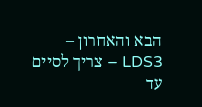הבא והאחרון – LDS3 – צריך לסיים עד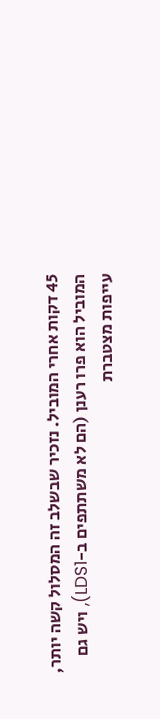45 דקות אחרי המוביל. נזכיר שבשלב זה המסלול קשה יותר, המוביל הוא פרו רענן (הם לא משתתפים ב-LDS1), ויש גם עייפות מצטברת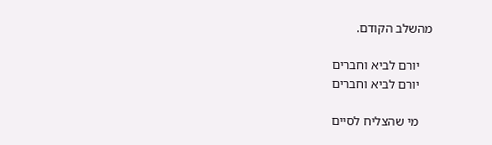מהשלב הקודם.

    יורם לביא וחברים
    יורם לביא וחברים

    מי שהצליח לסיים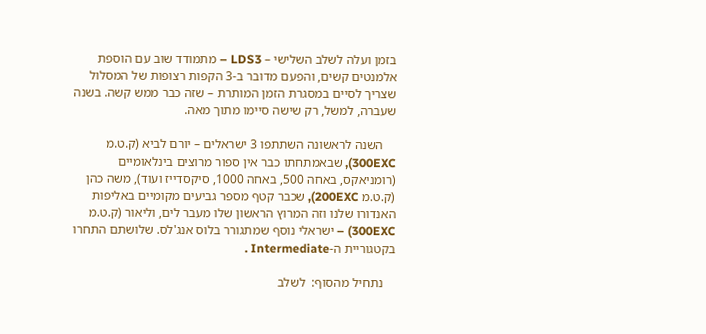בזמן ועלה לשלב השלישי – LDS3 – מתמודד שוב עם הוספת אלמנטים קשים, והפעם מדובר ב-3 הקפות רצופות של המסלול שצריך לסיים במסגרת הזמן המותרת – שזה כבר ממש קשה. בשנה שעברה, למשל, רק שישה סיימו מתוך מאה.

    השנה לראשונה השתתפו 3 ישראלים – יורם לביא (ק.ט.מ 300EXC), שבאמתחתו כבר אין ספור מרוצים בינלאומיים (רומניאקס, באחה 500, באחה 1000, סיקסדייז ועוד), משה כהן (ק.ט.מ 200EXC), שכבר קטף מספר גביעים מקומיים באליפות האנדורו שלנו וזה המרוץ הראשון שלו מעבר לים, וליאור (ק.ט.מ 300EXC) – ישראלי נוסף שמתגורר בלוס אנג'לס. שלושתם התחרו בקטגוריית ה-Intermediate .

    נתחיל מהסוף:  לשלב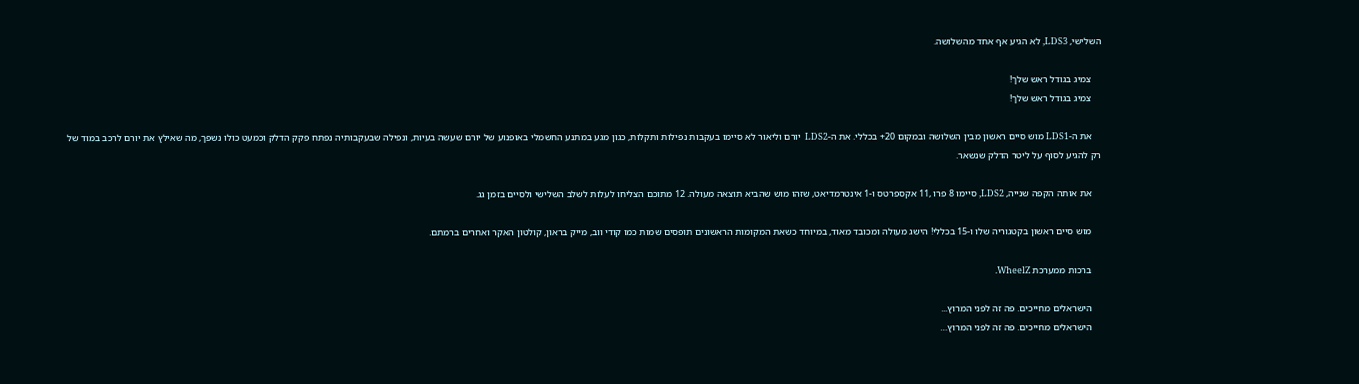השלישי, LDS3, לא הגיע אף אחד מהשלושה.

    צמיג בגודל ראש שלך!
    צמיג בגודל ראש שלך!

    את ה-LDS1 מוש סיים ראשון מבין השלושה ובמקום 20+ בכללי. את ה-LDS2  יורם וליאור לא סיימו בעקבות נפילות ותקלות, כגון מגע במתנע החשמלי באופנוע של יורם שעשה בעיות, ונפילה שבעקבותיה נפתח פקק הדלק וכמעט כולו נשפך, מה שאילץ את יורם לרכב במוד של רק להגיע לסוף על ליטר הדלק שנשאר.

    את אותה הקפה שנייה, LDS2, סיימו 8 פרו ,11 אקספרטס ו-1 אינטרמדיאט, שזהו מוש שהביא תוצאה מעולה. 12 מתוכם הצליחו לעלות לשלב השלישי ולסיים בזמן גג.

    מוש סיים ראשון בקטגוריה שלו ו-15 בכללי! הישג מעולה ומכובד מאוד, במיוחד כשאת המקומות הראשונים תופסים שמות כמו קודי ווב, מייק בראון, קולטון האקר ואחרים ברמתם.

    ברכות ממערכת WheelZ.

    הישראלים מחייכים. פה זה לפני המרוץ...
    הישראלים מחייכים. פה זה לפני המרוץ…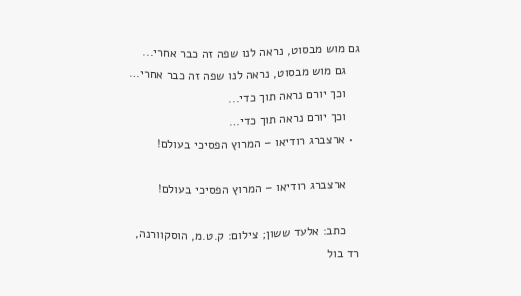גם מוש מבסוט, נראה לנו שפה זה כבר אחרי...
    גם מוש מבסוט, נראה לנו שפה זה כבר אחרי…
    וכך יורם נראה תוך כדי...
    וכך יורם נראה תוך כדי…
  • ארצברג רודיאו – המרוץ הפסיכי בעולם!

    ארצברג רודיאו – המרוץ הפסיכי בעולם!

    כתב: אלעד ששון; צילום: ק.ט.מ, הוסקוורנה, רד בול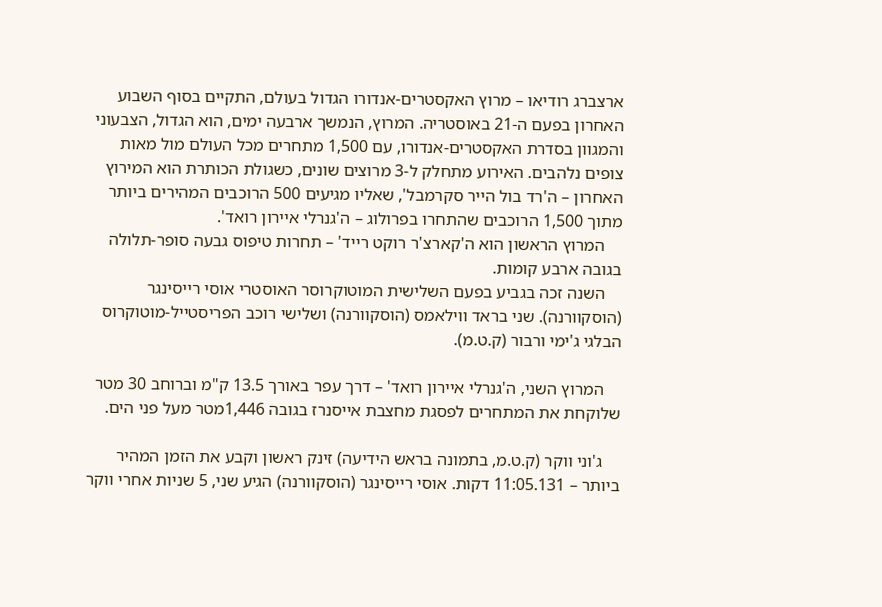ארצברג רודיאו – מרוץ האקסטרים-אנדורו הגדול בעולם, התקיים בסוף השבוע האחרון בפעם ה-21 באוסטריה. המרוץ, הנמשך ארבעה ימים, הוא הגדול, הצבעוני והמגוון בסדרת האקסטרים-אנדורו, עם 1,500 מתחרים מכל העולם מול מאות צופים נלהבים. האירוע מתחלק ל-3 מרוצים שונים, כשגולת הכותרת הוא המירוץ האחרון – ה'רד בול הייר סקרמבל', שאליו מגיעים 500 הרוכבים המהירים ביותר מתוך 1,500 הרוכבים שהתחרו בפרולוג – ה'גנרלי איירון רואד'.
    המרוץ הראשון הוא ה'קארצ'ר רוקט רייד' – תחרות טיפוס גבעה סופר-תלולה בגובה ארבע קומות.
    השנה זכה בגביע בפעם השלישית המוטוקרוסר האוסטרי אוסי רייסינגר (הוסקוורנה). שני בראד ווילאמס (הוסקוורנה) ושלישי רוכב הפריסטייל-מוטוקרוס הבלגי ג'ימי ורבור (ק.ט.מ).

    המרוץ השני, ה'גנרלי איירון רואד' – דרך עפר באורך 13.5 ק"מ וברוחב 30 מטר שלוקחת את המתחרים לפסגת מחצבת אייסנרז בגובה 1,446מטר מעל פני הים.

    ג'וני ווקר (ק.ט.מ, בתמונה בראש הידיעה) זינק ראשון וקבע את הזמן המהיר ביותר – 11:05.131 דקות. אוסי רייסינגר (הוסקוורנה) הגיע שני, 5 שניות אחרי ווקר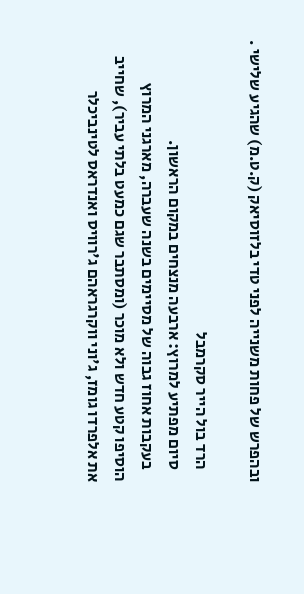ובהפרש של פחות משנייה לפני טדי בלזוסיאק (ק.ט.מ) שהגיע שלישי .

    הרד בול הייר סקרמבל
    סיום מפתיע למרוץ: ארבעה מנצחים במקום הראשון.
    בעקבות אחוז גבוה של מסיימים בשנה שעברה, מארגני המרוץ הוסיפו קטע חדש ולא מוכר (ומסתבר שגם כמעט בלתי עביר), שחייב את אלפרדו גומז, ג'וני ווקרגראהם ג'רוויס ואנדראס לטינביכלר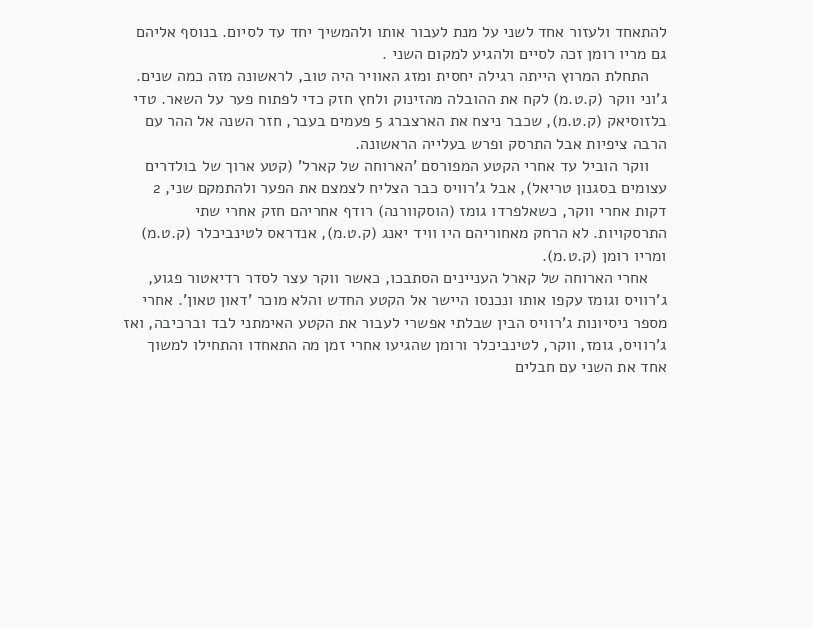להתאחד ולעזור אחד לשני על מנת לעבור אותו ולהמשיך יחד עד לסיום. בנוסף אליהם גם מריו רומן זכה לסיים ולהגיע למקום השני .
    התחלת המרוץ הייתה רגילה יחסית ומזג האוויר היה טוב, לראשונה מזה כמה שנים. ג'וני ווקר (ק.ט.מ) לקח את ההובלה מהזינוק ולחץ חזק כדי לפתוח פער על השאר. טדי בלזוסיאק (ק.ט.מ), שכבר ניצח את הארצברג 5 פעמים בעבר, חזר השנה אל ההר עם הרבה ציפיות אבל התרסק ופרש בעלייה הראשונה.
    ווקר הוביל עד אחרי הקטע המפורסם 'הארוחה של קארל' (קטע ארוך של בולדרים עצומים בסגנון טריאל), אבל ג'רוויס כבר הצליח לצמצם את הפער ולהתמקם שני, 2 דקות אחרי ווקר, כשאלפרדו גומז (הוסקוורנה) רודף אחריהם חזק אחרי שתי התרסקויות. לא הרחק מאחוריהם היו וויד יאנג (ק.ט.מ), אנדראס לטינביכלר (ק.ט.מ) ומריו רומן (ק.ט.מ).
    אחרי הארוחה של קארל העניינים הסתבכו, כאשר ווקר עצר לסדר רדיאטור פגוע, ג'רוויס וגומז עקפו אותו ונכנסו היישר אל הקטע החדש והלא מוכר 'דאון טאון'. אחרי מספר ניסיונות ג'רוויס הבין שבלתי אפשרי לעבור את הקטע האימתני לבד וברכיבה, ואז ג'רוויס, גומז, ווקר, לטינביכלר ורומן שהגיעו אחרי זמן מה התאחדו והתחילו למשוך אחד את השני עם חבלים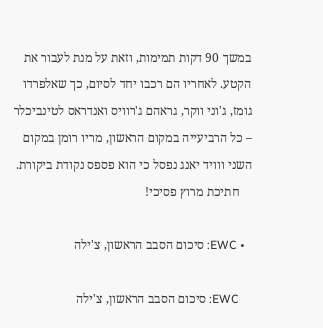במשך 90 דקות תמימות, וזאת על מנת לעבור את הקטע. לאחריו הם רכבו יחד לסיום, כך שאלפרדו גומז, ג'וני ווקר, גראהם ג'רוויס ואנדראס לטינביכלר – כל הרביעייה במקום הראשון, מריו רומן במקום השני ווויד יאנג נפסל כי הוא פספס נקודת ביקורת.
    חתיכת מרוץ פסיכי!

  • EWC: סיכום הסבב הראשון, צ'ילה

    EWC: סיכום הסבב הראשון, צ'ילה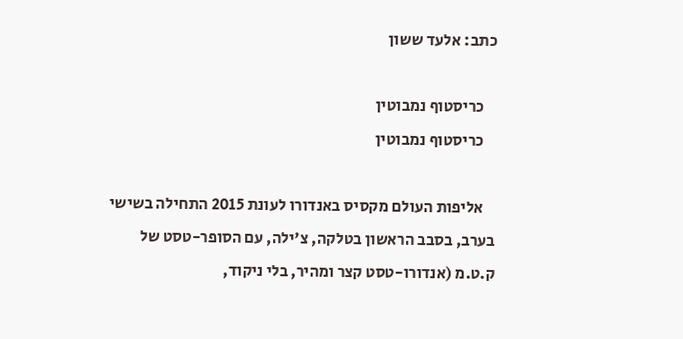כתב: אלעד ששון

    כריסטוף נמבוטין
    כריסטוף נמבוטין

    אליפות העולם מקסיס באנדורו לעונת 2015 התחילה בשישי בערב, בסבב הראשון בטלקה, צ'ילה, עם הסופר-טסט של ק.ט.מ (אנדורו-טסט קצר ומהיר, בלי ניקוד,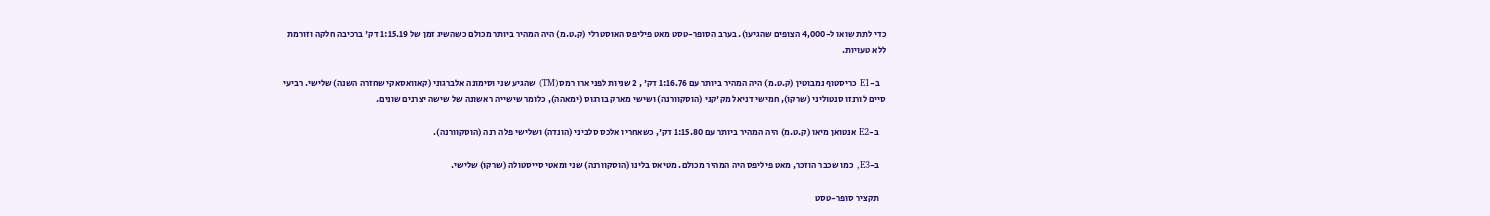כדי לתת שואו ל-4,000 הצופים שהגיעו). בערב הסופר-טסט מאט פיליפס האוסטרלי (ק.ט.מ) היה המהיר ביותר מכולם כשהשיג זמן של 1:15.19 דק' ברכיבה חלקה וזורמת ללא טעויות.

    ב-E1 כריסטוף נמבוטין (ק.ט.מ) היה המהיר ביותר עם 1:16.76 דק' , 2 שניות לפני ארו רמס (TM) שהגיע שני וסימונה אלברגוני (קאוואסאקי שחזרה השנה) שלישי. רביעי  סיים לורנזו סנטוליני (שרקו), חמישי דניאל מק'קני (הוסקוורנה) ושישי מארק בורגוס (ימאהה), כלומר שישייה ראשונה של שישה יצרנים שונים.

    ב-E2 אנטואן מיאו (ק.ט.מ) היה המהיר ביותר עם 1:15.80 דק', כשאחריו אלכס סלביני (הונדה) ושלישי פלה רנה (הוסקוורנה).

    ב-E3, כמו שכבר הוזכר, מאט פיליפס היה המהיר מכולם. מטיאס בלינו (הוסקוורנה) שני ומאטי סייסטולה (שרקו) שלישי.

    תקציר סופר-טסט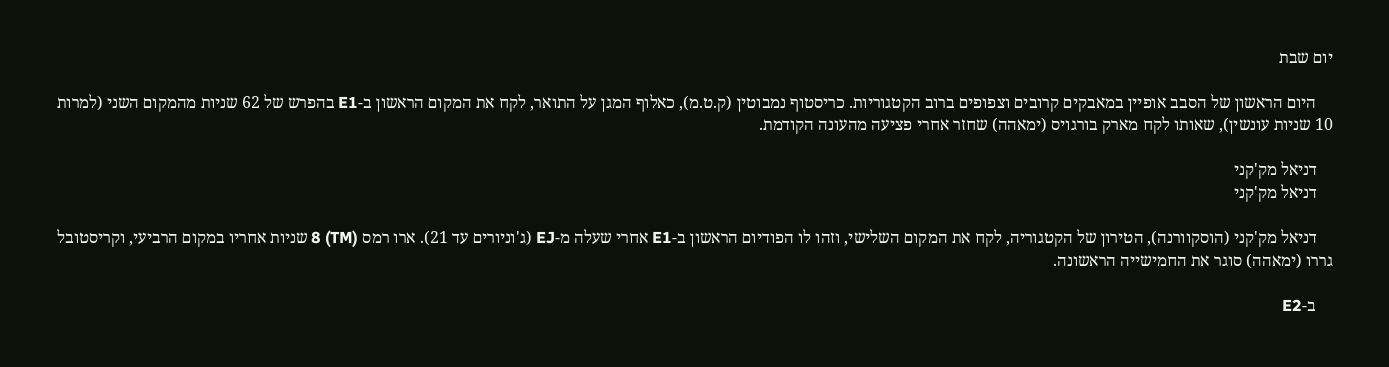יום שבת

    היום הראשון של הסבב אופיין במאבקים קרובים וצפופים ברוב הקטגוריות. כריסטוף נמבוטין (ק.ט.מ), כאלוף המגן על התואר, לקח את המקום הראשון ב-E1 בהפרש של 62 שניות מהמקום השני (למרות 10 שניות עונשין), שאותו לקח מארק בורגויס (ימאהה) שחזר אחרי פציעה מהעונה הקודמת.

    דניאל מק'קני
    דניאל מק'קני

    דניאל מק'קני (הוסקוורנה), הטירון של הקטגוריה, לקח את המקום השלישי, וזהו לו הפודיום הראשון ב-E1 אחרי שעלה מ-EJ (ג'וניורים עד 21). ארו רמס (TM) 8 שניות אחריו במקום הרביעי, וקריסטובל גררו (ימאהה) סוגר את החמישייה הראשונה.

    ב-E2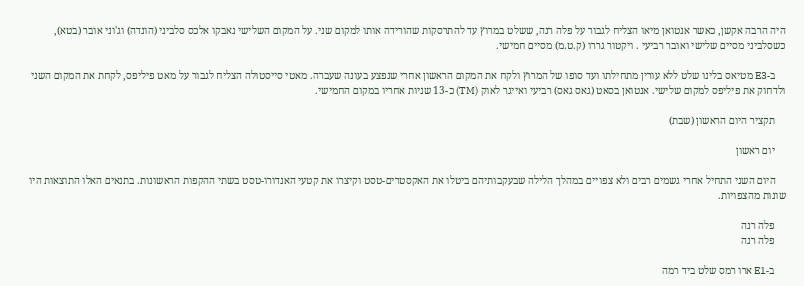היה הרבה אקשן, כאשר אנטואן מיאו הצליח לגבור על פלה רנה, ששלט במרוץ עד להתרסקות שהורידה אותו למקום שני. על המקום השלישי נאבקו אלכס סלביני (הונדה) וג'וני אובר (בטא), כשסלביני מסיים שלישי ואובר רביעי . ויקטור גררו (ק.ט.מ) מסיים חמישי.

    ב-E3 מטיאס בלינו שלט ללא עורין מתחילתו ועד סופו של המרוץ ולקח את המקום הראשון אחרי שנפצע בעונה שעברה. מאטי סייסטולה הצליח לגבור על מאט פיליפס, לקחת את המקום השני ולדחוק את פיליפס למקום שלישי. אנטואן בסאט (גאס גאס) רביעי ואייגר לאוק (TM) כ-13 שניות אחריו במקום החמישי.

    תקציר היום הראשון (שבת)

    יום ראשון

    היום השני התחיל אחרי גשמים רבים ולא צפויים במהלך הלילה שבעקבותיהם ביטלו את האקסטרים-טסט וקיצרו את קטעי האנדורו-טסט בשתי ההקפות הראשונות. בתנאים האלו התוצאות היו שונות מהצפויות.

    פלה רנה
    פלה רנה

    ב-E1 ארו רמס שלט ביד רמה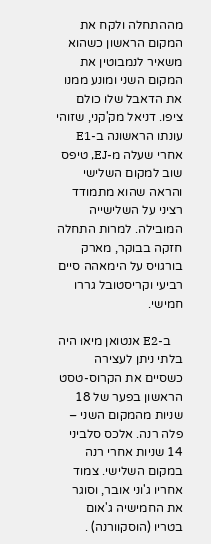מההתחלה ולקח את המקום הראשון כשהוא משאיר לנמבוטין את המקום השני ומונע ממנו את הדאבל שלו כולם ציפו. דניאל מק'קני, שזוהי עונתו הראשונה ב-E1 אחרי שעלה מ-EJ, טיפס שוב למקום השלישי והראה שהוא מתמודד רציני על השלישייה המובילה. למרות התחלה חזקה בבוקר, מארק בורגויס על הימאהה סיים רביעי וקריסטובל גררו חמישי.

    ב-E2 אנטואן מיאו היה בלתי ניתן לעצירה כשסיים את הקרוס-טסט הראשון בפער של 18 שניות מהמקום השני – פלה רנה. אלכס סלביני 14 שניות אחרי רנה במקום השלישי. צמוד אחריו ג'וני אובר, וסוגר את החמישיה ג'אום בטריו (הוסקוורנה) .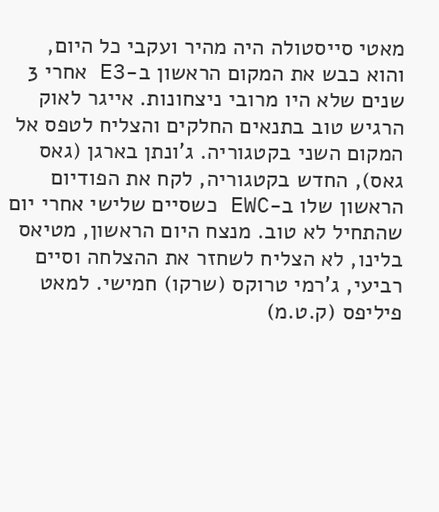מאטי סייסטולה היה מהיר ועקבי כל היום, והוא כבש את המקום הראשון ב-E3 אחרי 3 שנים שלא היו מרובי ניצחונות. אייגר לאוק הרגיש טוב בתנאים החלקים והצליח לטפס אל המקום השני בקטגוריה. ג'ונתן בארגן (גאס גאס), החדש בקטגוריה, לקח את הפודיום הראשון שלו ב-EWC כשסיים שלישי אחרי יום שהתחיל לא טוב. מנצח היום הראשון, מטיאס בלינו, לא הצליח לשחזר את ההצלחה וסיים רביעי, ג'רמי טרוקס (שרקו) חמישי. למאט פיליפס (ק.ט.מ)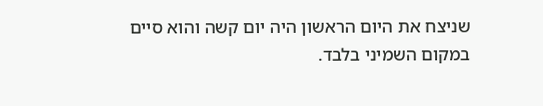שניצח את היום הראשון היה יום קשה והוא סיים במקום השמיני בלבד.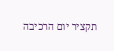תקציר יום הרכיבה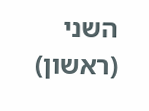השני (ראשון)